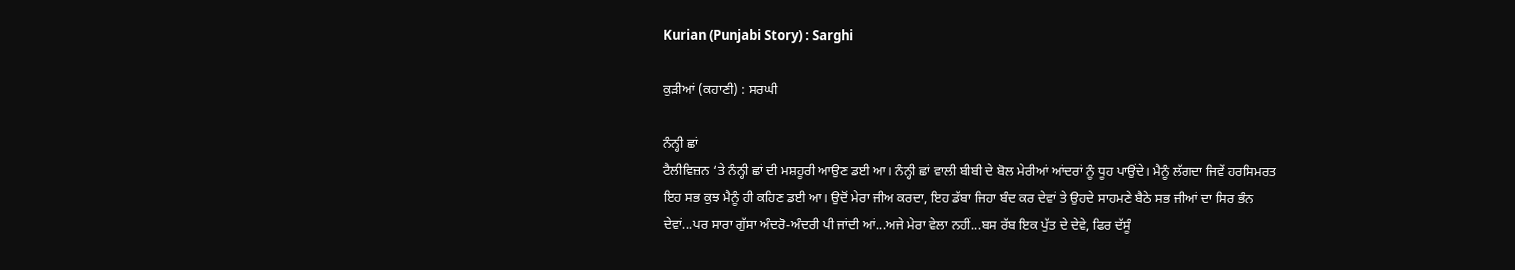Kurian (Punjabi Story) : Sarghi

ਕੁੜੀਆਂ (ਕਹਾਣੀ) : ਸਰਘੀ

ਨੰਨ੍ਹੀ ਛਾਂ
ਟੈਲੀਵਿਜ਼ਨ ‘ਤੇ ਨੰਨ੍ਹੀ ਛਾਂ ਦੀ ਮਸ਼ਹੂਰੀ ਆਉਣ ਡਈ ਆ। ਨੰਨ੍ਹੀ ਛਾਂ ਵਾਲੀ ਬੀਬੀ ਦੇ ਬੋਲ ਮੇਰੀਆਂ ਆਂਦਰਾਂ ਨੂੰ ਧੂਹ ਪਾਉਂਦੇ। ਮੈਨੂੰ ਲੱਗਦਾ ਜਿਵੇਂ ਹਰਸਿਮਰਤ ਇਹ ਸਭ ਕੁਝ ਮੈਨੂੰ ਹੀ ਕਹਿਣ ਡਈ ਆ। ਉਦੋਂ ਮੇਰਾ ਜੀਅ ਕਰਦਾ, ਇਹ ਡੱਬਾ ਜਿਹਾ ਬੰਦ ਕਰ ਦੇਵਾਂ ਤੇ ਉਹਦੇ ਸਾਹਮਣੇ ਬੈਠੇ ਸਭ ਜੀਆਂ ਦਾ ਸਿਰ ਭੰਨ ਦੇਵਾਂ...ਪਰ ਸਾਰਾ ਗੁੱਸਾ ਅੰਦਰੋ-ਅੰਦਰੀ ਪੀ ਜਾਂਦੀ ਆਂ...ਅਜੇ ਮੇਰਾ ਵੇਲਾ ਨਹੀਂ...ਬਸ ਰੱਬ ਇਕ ਪੁੱਤ ਦੇ ਦੇਵੇ, ਫਿਰ ਦੱਸੂੰ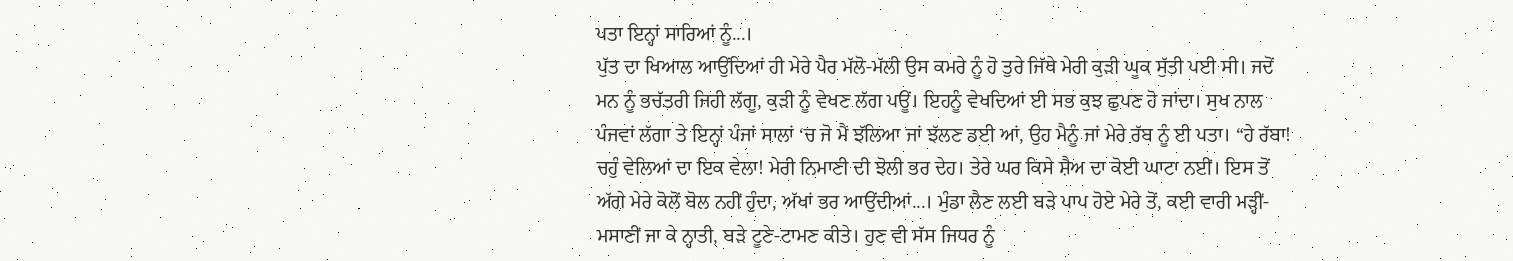ਪਤਾ ਇਨ੍ਹਾਂ ਸਾਰਿਆਂ ਨੂੰ...।
ਪੁੱਤ ਦਾ ਖਿਆਲ ਆਉਂਦਿਆਂ ਹੀ ਮੇਰੇ ਪੈਰ ਮੱਲੋ-ਮੱਲੀ ਉਸ ਕਮਰੇ ਨੂੰ ਹੋ ਤੁਰੇ ਜਿੱਥੇ ਮੇਰੀ ਕੁੜੀ ਘੂਕ ਸੁੱਤੀ ਪਈ ਸੀ। ਜਦੋਂ ਮਨ ਨੂੰ ਭਚੱਤਰੀ ਜਿਹੀ ਲੱਗੂ, ਕੁੜੀ ਨੂੰ ਵੇਖਣ ਲੱਗ ਪਊਂ। ਇਹਨੂੰ ਵੇਖਦਿਆਂ ਈ ਸਭ ਕੁਝ ਛੁਪਣ ਹੋ ਜਾਂਦਾ। ਸੁਖ ਨਾਲ ਪੰਜਵਾਂ ਲੱਗਾ ਤੇ ਇਨ੍ਹਾਂ ਪੰਜਾਂ ਸਾਲਾਂ ‘ਚ ਜੋ ਮੈਂ ਝੱਲਿਆ ਜਾਂ ਝੱਲਣ ਡਈ ਆਂ, ਉਹ ਮੈਨੂੰ ਜਾਂ ਮੇਰੇ ਰੱਬ ਨੂੰ ਈ ਪਤਾ। “ਹੇ ਰੱਬਾ! ਚਹੁੰ ਵੇਲਿਆਂ ਦਾ ਇਕ ਵੇਲਾ! ਮੇਰੀ ਨਿਮਾਣੀ ਦੀ ਝੋਲੀ ਭਰ ਦੇਹ। ਤੇਰੇ ਘਰ ਕਿਸੇ ਸ਼ੈਅ ਦਾ ਕੋਈ ਘਾਟਾ ਨਈਂ। ਇਸ ਤੋਂ ਅੱਗੇ ਮੇਰੇ ਕੋਲੋਂ ਬੋਲ ਨਹੀਂ ਹੁੰਦਾ, ਅੱਖਾਂ ਭਰ ਆਉਂਦੀਆਂ...। ਮੁੰਡਾ ਲੈਣ ਲਈ ਬੜੇ ਪਾਪ ਹੋਏ ਮੇਰੇ ਤੋਂ, ਕਈ ਵਾਰੀ ਮੜ੍ਹੀਂ-ਮਸਾਣੀਂ ਜਾ ਕੇ ਨ੍ਹਾਤੀ, ਬੜੇ ਟੂਣੇ-ਟਾਮਣ ਕੀਤੇ। ਹੁਣ ਵੀ ਸੱਸ ਜਿਧਰ ਨੂੰ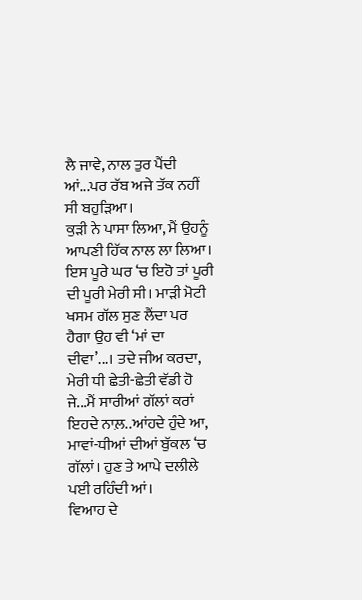ਲੈ ਜਾਵੇ, ਨਾਲ ਤੁਰ ਪੈਂਦੀ ਆਂ...ਪਰ ਰੱਬ ਅਜੇ ਤੱਕ ਨਹੀਂ ਸੀ ਬਹੁੜਿਆ।
ਕੁੜੀ ਨੇ ਪਾਸਾ ਲਿਆ, ਮੈਂ ਉਹਨੂੰ ਆਪਣੀ ਹਿੱਕ ਨਾਲ ਲਾ ਲਿਆ। ਇਸ ਪੂਰੇ ਘਰ ‘ਚ ਇਹੋ ਤਾਂ ਪੂਰੀ ਦੀ ਪੂਰੀ ਮੇਰੀ ਸੀ। ਮਾੜੀ ਮੋਟੀ ਖਸਮ ਗੱਲ ਸੁਣ ਲੈਂਦਾ ਪਰ ਹੈਗਾ ਉਹ ਵੀ ‘ਮਾਂ ਦਾ ਦੀਵਾ’...। ਤਦੇ ਜੀਅ ਕਰਦਾ, ਮੇਰੀ ਧੀ ਛੇਤੀ-ਛੇਤੀ ਵੱਡੀ ਹੋ ਜੇ...ਮੈਂ ਸਾਰੀਆਂ ਗੱਲਾਂ ਕਰਾਂ ਇਹਦੇ ਨਾਲ਼..ਆਂਹਦੇ ਹੁੰਦੇ ਆ, ਮਾਵਾਂ-ਧੀਆਂ ਦੀਆਂ ਬੁੱਕਲ ‘ਚ ਗੱਲਾਂ। ਹੁਣ ਤੇ ਆਪੇ ਦਲੀਲੇ ਪਈ ਰਹਿੰਦੀ ਆਂ।
ਵਿਆਹ ਦੇ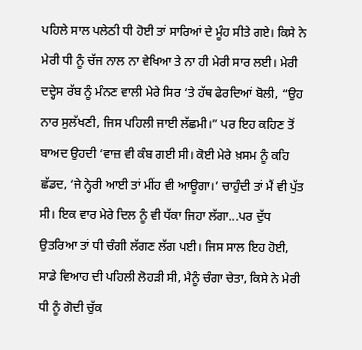ਪਹਿਲੇ ਸਾਲ ਪਲੇਠੀ ਧੀ ਹੋਈ ਤਾਂ ਸਾਰਿਆਂ ਦੇ ਮੂੰਹ ਸੀਤੇ ਗਏ। ਕਿਸੇ ਨੇ ਮੇਰੀ ਧੀ ਨੂੰ ਚੱਜ ਨਾਲ ਨਾ ਵੇਖਿਆ ਤੇ ਨਾ ਹੀ ਮੇਰੀ ਸਾਰ ਲਈ। ਮੇਰੀ ਦਦ੍ਹੇਸ ਰੱਬ ਨੂੰ ਮੰਨਣ ਵਾਲੀ ਮੇਰੇ ਸਿਰ ‘ਤੇ ਹੱਥ ਫੇਰਦਿਆਂ ਬੋਲੀ, “ਉਹ ਨਾਰ ਸੁਲੱਖਣੀ, ਜਿਸ ਪਹਿਲੀ ਜਾਈ ਲੱਛਮੀ।” ਪਰ ਇਹ ਕਹਿਣ ਤੋਂ ਬਾਅਦ ਉਹਦੀ ‘ਵਾਜ਼ ਵੀ ਕੰਬ ਗਈ ਸੀ। ਕੋਈ ਮੇਰੇ ਖ਼ਸਮ ਨੂੰ ਕਹਿ ਛੱਡਦ, ‘ਜੇ ਨ੍ਹੇਰੀ ਆਈ ਤਾਂ ਮੀਂਹ ਵੀ ਆਊਗਾ।’ ਚਾਹੁੰਦੀ ਤਾਂ ਮੈਂ ਵੀ ਪੁੱਤ ਸੀ। ਇਕ ਵਾਰ ਮੇਰੇ ਦਿਲ ਨੂੰ ਵੀ ਧੱਕਾ ਜਿਹਾ ਲੱਗਾ...ਪਰ ਦੁੱਧ ਉਤਰਿਆ ਤਾਂ ਧੀ ਚੰਗੀ ਲੱਗਣ ਲੱਗ ਪਈ। ਜਿਸ ਸਾਲ ਇਹ ਹੋਈ, ਸਾਡੇ ਵਿਆਹ ਦੀ ਪਹਿਲੀ ਲੋਹੜੀ ਸੀ, ਮੈਨੂੰ ਚੰਗਾ ਚੇਤਾ, ਕਿਸੇ ਨੇ ਮੇਰੀ ਧੀ ਨੂੰ ਗੋਦੀ ਚੁੱਕ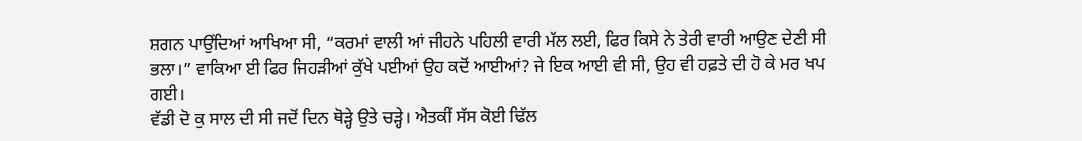ਸ਼ਗਨ ਪਾਉਂਦਿਆਂ ਆਖਿਆ ਸੀ, “ਕਰਮਾਂ ਵਾਲੀ ਆਂ ਜੀਹਨੇ ਪਹਿਲੀ ਵਾਰੀ ਮੱਲ ਲਈ, ਫਿਰ ਕਿਸੇ ਨੇ ਤੇਰੀ ਵਾਰੀ ਆਉਣ ਦੇਣੀ ਸੀ ਭਲਾ।” ਵਾਕਿਆ ਈ ਫਿਰ ਜਿਹੜੀਆਂ ਕੁੱਖੇ ਪਈਆਂ ਉਹ ਕਦੋਂ ਆਈਆਂ? ਜੇ ਇਕ ਆਈ ਵੀ ਸੀ, ਉਹ ਵੀ ਹਫ਼ਤੇ ਦੀ ਹੋ ਕੇ ਮਰ ਖਪ ਗਈ।
ਵੱਡੀ ਦੋ ਕੁ ਸਾਲ ਦੀ ਸੀ ਜਦੋਂ ਦਿਨ ਥੋੜ੍ਹੇ ਉਤੇ ਚੜ੍ਹੇ। ਐਤਕੀਂ ਸੱਸ ਕੋਈ ਢਿੱਲ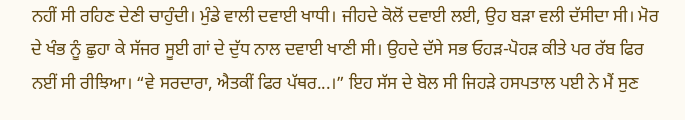ਨਹੀਂ ਸੀ ਰਹਿਣ ਦੇਣੀ ਚਾਹੁੰਦੀ। ਮੁੰਡੇ ਵਾਲੀ ਦਵਾਈ ਖਾਧੀ। ਜੀਹਦੇ ਕੋਲੋਂ ਦਵਾਈ ਲਈ, ਉਹ ਬੜਾ ਵਲੀ ਦੱਸੀਦਾ ਸੀ। ਮੋਰ ਦੇ ਖੰਭ ਨੂੰ ਛੁਹਾ ਕੇ ਸੱਜਰ ਸੂਈ ਗਾਂ ਦੇ ਦੁੱਧ ਨਾਲ ਦਵਾਈ ਖਾਣੀ ਸੀ। ਉਹਦੇ ਦੱਸੇ ਸਭ ਓਹੜ-ਪੋਹੜ ਕੀਤੇ ਪਰ ਰੱਬ ਫਿਰ ਨਈਂ ਸੀ ਰੀਝਿਆ। “ਵੇ ਸਰਦਾਰਾ, ਐਤਕੀਂ ਫਿਰ ਪੱਥਰ...।” ਇਹ ਸੱਸ ਦੇ ਬੋਲ ਸੀ ਜਿਹੜੇ ਹਸਪਤਾਲ ਪਈ ਨੇ ਮੈਂ ਸੁਣ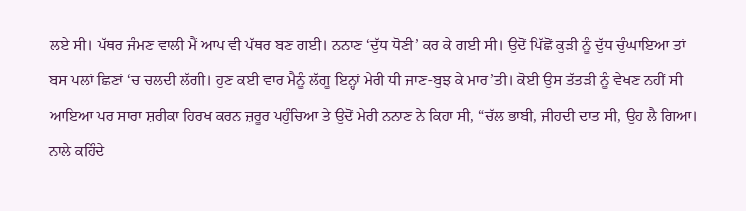ਲਏ ਸੀ। ਪੱਥਰ ਜੰਮਣ ਵਾਲੀ ਮੈਂ ਆਪ ਵੀ ਪੱਥਰ ਬਣ ਗਈ। ਨਨਾਣ ‘ਦੁੱਧ ਧੋਣੀ’ ਕਰ ਕੇ ਗਈ ਸੀ। ਉਦੋਂ ਪਿੱਛੋਂ ਕੁੜੀ ਨੂੰ ਦੁੱਧ ਚੁੰਘਾਇਆ ਤਾਂ ਬਸ ਪਲਾਂ ਛਿਣਾਂ ‘ਚ ਚਲਦੀ ਲੱਗੀ। ਹੁਣ ਕਈ ਵਾਰ ਮੈਨੂੰ ਲੱਗੂ ਇਨ੍ਹਾਂ ਮੇਰੀ ਧੀ ਜਾਣ-ਬੁਝ ਕੇ ਮਾਰ’ਤੀ। ਕੋਈ ਉਸ ਤੱਤੜੀ ਨੂੰ ਵੇਖਣ ਨਹੀਂ ਸੀ ਆਇਆ ਪਰ ਸਾਰਾ ਸ਼ਰੀਕਾ ਹਿਰਖ ਕਰਨ ਜ਼ਰੂਰ ਪਹੁੰਚਿਆ ਤੇ ਉਦੋਂ ਮੇਰੀ ਨਨਾਣ ਨੇ ਕਿਹਾ ਸੀ, “ਚੱਲ ਭਾਬੀ, ਜੀਹਦੀ ਦਾਤ ਸੀ, ਉਹ ਲੈ ਗਿਆ। ਨਾਲੇ ਕਹਿੰਦੇ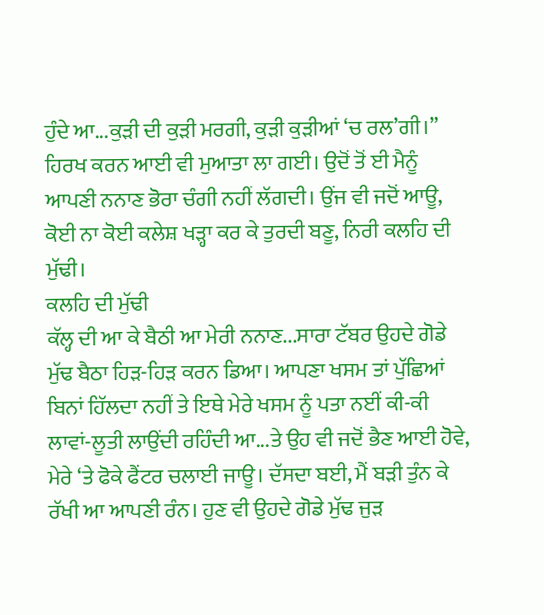ਹੁੰਦੇ ਆ...ਕੁੜੀ ਦੀ ਕੁੜੀ ਮਰਗੀ, ਕੁੜੀ ਕੁੜੀਆਂ ‘ਚ ਰਲ’ਗੀ।” ਹਿਰਖ ਕਰਨ ਆਈ ਵੀ ਮੁਆਤਾ ਲਾ ਗਈ। ਉਦੋਂ ਤੋਂ ਈ ਮੈਨੂੰ ਆਪਣੀ ਨਨਾਣ ਭੋਰਾ ਚੰਗੀ ਨਹੀਂ ਲੱਗਦੀ। ਉਂਜ ਵੀ ਜਦੋਂ ਆਊ, ਕੋਈ ਨਾ ਕੋਈ ਕਲੇਸ਼ ਖੜ੍ਹਾ ਕਰ ਕੇ ਤੁਰਦੀ ਬਣੂ, ਨਿਰੀ ਕਲਹਿ ਦੀ ਮੁੱਢੀ।
ਕਲਹਿ ਦੀ ਮੁੱਢੀ
ਕੱਲ੍ਹ ਦੀ ਆ ਕੇ ਬੈਠੀ ਆ ਮੇਰੀ ਨਨਾਣ...ਸਾਰਾ ਟੱਬਰ ਉਹਦੇ ਗੋਡੇ ਮੁੱਢ ਬੈਠਾ ਹਿੜ-ਹਿੜ ਕਰਨ ਡਿਆ। ਆਪਣਾ ਖਸਮ ਤਾਂ ਪੁੱਛਿਆਂ ਬਿਨਾਂ ਹਿੱਲਦਾ ਨਹੀਂ ਤੇ ਇਥੇ ਮੇਰੇ ਖਸਮ ਨੂੰ ਪਤਾ ਨਈਂ ਕੀ-ਕੀ ਲਾਵਾਂ-ਲੂਤੀ ਲਾਉਂਦੀ ਰਹਿੰਦੀ ਆ...ਤੇ ਉਹ ਵੀ ਜਦੋਂ ਭੈਣ ਆਈ ਹੋਵੇ, ਮੇਰੇ ‘ਤੇ ਫੋਕੇ ਫੈਂਟਰ ਚਲਾਈ ਜਾਊ। ਦੱਸਦਾ ਬਈ, ਮੈਂ ਬੜੀ ਤੁੰਨ ਕੇ ਰੱਖੀ ਆ ਆਪਣੀ ਰੰਨ। ਹੁਣ ਵੀ ਉਹਦੇ ਗੋਡੇ ਮੁੱਢ ਜੁੜ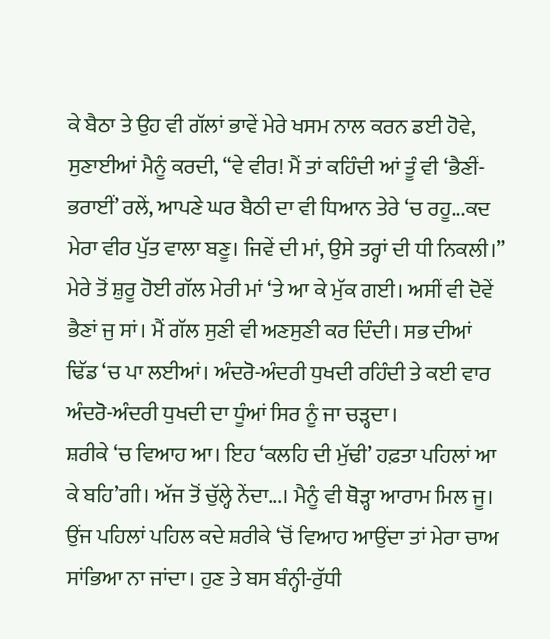ਕੇ ਬੈਠਾ ਤੇ ਉਹ ਵੀ ਗੱਲਾਂ ਭਾਵੇਂ ਮੇਰੇ ਖਸਮ ਨਾਲ ਕਰਨ ਡਈ ਹੋਵੇ, ਸੁਣਾਈਆਂ ਮੈਨੂੰ ਕਰਦੀ, “ਵੇ ਵੀਰ! ਮੈਂ ਤਾਂ ਕਹਿੰਦੀ ਆਂ ਤੂੰ ਵੀ ‘ਭੈਣੀਂ-ਭਰਾਈਂ’ ਰਲੇਂ, ਆਪਣੇ ਘਰ ਬੈਠੀ ਦਾ ਵੀ ਧਿਆਨ ਤੇਰੇ ‘ਚ ਰਹੂ...ਕਦ ਮੇਰਾ ਵੀਰ ਪੁੱਤ ਵਾਲਾ ਬਣੂ। ਜਿਵੇਂ ਦੀ ਮਾਂ, ਉਸੇ ਤਰ੍ਹਾਂ ਦੀ ਧੀ ਨਿਕਲੀ।” ਮੇਰੇ ਤੋਂ ਸ਼ੁਰੂ ਹੋਈ ਗੱਲ ਮੇਰੀ ਮਾਂ ‘ਤੇ ਆ ਕੇ ਮੁੱਕ ਗਈ। ਅਸੀਂ ਵੀ ਦੋਵੇਂ ਭੈਣਾਂ ਜੁ ਸਾਂ। ਮੈਂ ਗੱਲ ਸੁਣੀ ਵੀ ਅਣਸੁਣੀ ਕਰ ਦਿੰਦੀ। ਸਭ ਦੀਆਂ ਢਿੱਡ ‘ਚ ਪਾ ਲਈਆਂ। ਅੰਦਰੋ-ਅੰਦਰੀ ਧੁਖਦੀ ਰਹਿੰਦੀ ਤੇ ਕਈ ਵਾਰ ਅੰਦਰੋ-ਅੰਦਰੀ ਧੁਖਦੀ ਦਾ ਧੂੰਆਂ ਸਿਰ ਨੂੰ ਜਾ ਚੜ੍ਹਦਾ।
ਸ਼ਰੀਕੇ ‘ਚ ਵਿਆਹ ਆ। ਇਹ ‘ਕਲਹਿ ਦੀ ਮੁੱਢੀ’ ਹਫ਼ਤਾ ਪਹਿਲਾਂ ਆ ਕੇ ਬਹਿ’ਗੀ। ਅੱਜ ਤੋਂ ਚੁੱਲ੍ਹੇ ਨੇਂਦਾ...। ਮੈਨੂੰ ਵੀ ਥੋੜ੍ਹਾ ਆਰਾਮ ਮਿਲ ਜੂ। ਉਂਜ ਪਹਿਲਾਂ ਪਹਿਲ ਕਦੇ ਸ਼ਰੀਕੇ ‘ਚੋਂ ਵਿਆਹ ਆਉਂਦਾ ਤਾਂ ਮੇਰਾ ਚਾਅ ਸਾਂਭਿਆ ਨਾ ਜਾਂਦਾ। ਹੁਣ ਤੇ ਬਸ ਬੰਨ੍ਹੀ-ਰੁੱਧੀ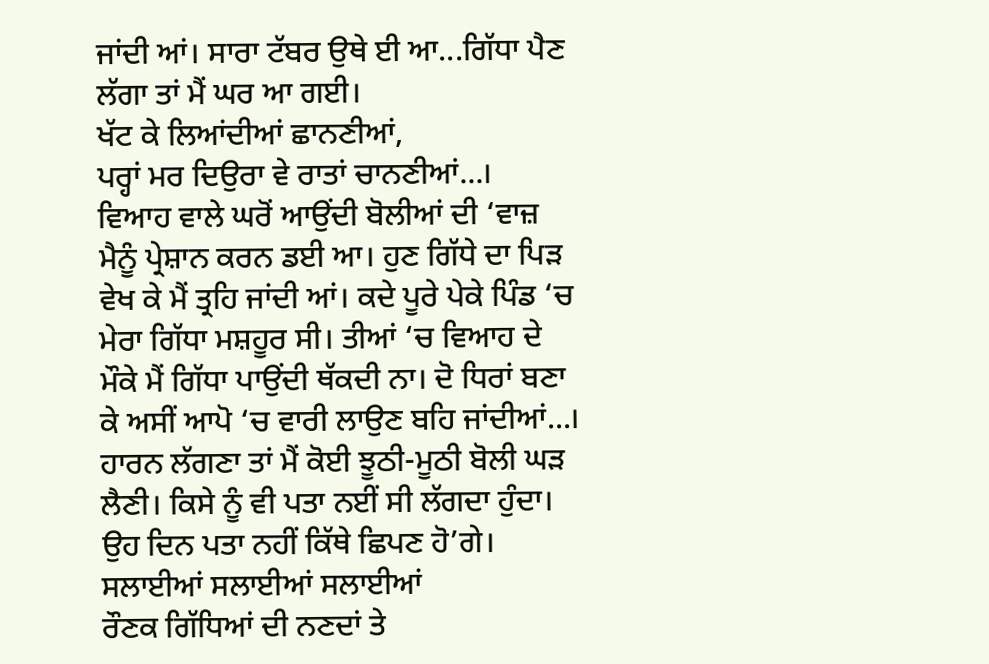ਜਾਂਦੀ ਆਂ। ਸਾਰਾ ਟੱਬਰ ਉਥੇ ਈ ਆ...ਗਿੱਧਾ ਪੈਣ ਲੱਗਾ ਤਾਂ ਮੈਂ ਘਰ ਆ ਗਈ।
ਖੱਟ ਕੇ ਲਿਆਂਦੀਆਂ ਛਾਨਣੀਆਂ,
ਪਰ੍ਹਾਂ ਮਰ ਦਿਉਰਾ ਵੇ ਰਾਤਾਂ ਚਾਨਣੀਆਂ...।
ਵਿਆਹ ਵਾਲੇ ਘਰੋਂ ਆਉਂਦੀ ਬੋਲੀਆਂ ਦੀ ‘ਵਾਜ਼ ਮੈਨੂੰ ਪ੍ਰੇਸ਼ਾਨ ਕਰਨ ਡਈ ਆ। ਹੁਣ ਗਿੱਧੇ ਦਾ ਪਿੜ ਵੇਖ ਕੇ ਮੈਂ ਤ੍ਰਹਿ ਜਾਂਦੀ ਆਂ। ਕਦੇ ਪੂਰੇ ਪੇਕੇ ਪਿੰਡ ‘ਚ ਮੇਰਾ ਗਿੱਧਾ ਮਸ਼ਹੂਰ ਸੀ। ਤੀਆਂ ‘ਚ ਵਿਆਹ ਦੇ ਮੌਕੇ ਮੈਂ ਗਿੱਧਾ ਪਾਉਂਦੀ ਥੱਕਦੀ ਨਾ। ਦੋ ਧਿਰਾਂ ਬਣਾ ਕੇ ਅਸੀਂ ਆਪੋ ‘ਚ ਵਾਰੀ ਲਾਉਣ ਬਹਿ ਜਾਂਦੀਆਂ...। ਹਾਰਨ ਲੱਗਣਾ ਤਾਂ ਮੈਂ ਕੋਈ ਝੂਠੀ-ਮੂਠੀ ਬੋਲੀ ਘੜ ਲੈਣੀ। ਕਿਸੇ ਨੂੰ ਵੀ ਪਤਾ ਨਈਂ ਸੀ ਲੱਗਦਾ ਹੁੰਦਾ। ਉਹ ਦਿਨ ਪਤਾ ਨਹੀਂ ਕਿੱਥੇ ਛਿਪਣ ਹੋ’ਗੇ।
ਸਲਾਈਆਂ ਸਲਾਈਆਂ ਸਲਾਈਆਂ
ਰੌਣਕ ਗਿੱਧਿਆਂ ਦੀ ਨਣਦਾਂ ਤੇ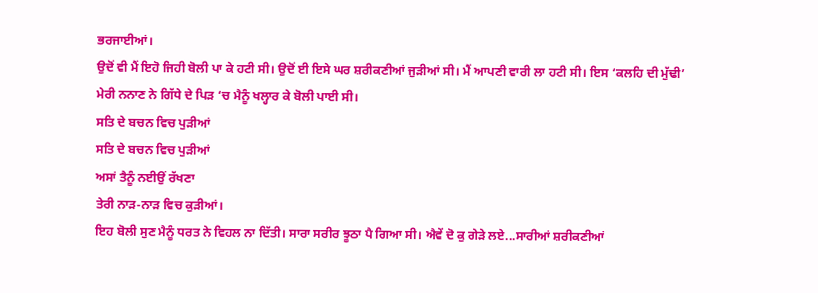ਭਰਜਾਈਆਂ।
ਉਦੋਂ ਵੀ ਮੈਂ ਇਹੋ ਜਿਹੀ ਬੋਲੀ ਪਾ ਕੇ ਹਟੀ ਸੀ। ਉਦੋਂ ਈ ਇਸੇ ਘਰ ਸ਼ਰੀਕਣੀਆਂ ਜੁੜੀਆਂ ਸੀ। ਮੈਂ ਆਪਣੀ ਵਾਰੀ ਲਾ ਹਟੀ ਸੀ। ਇਸ ‘ਕਲਹਿ ਦੀ ਮੁੱਢੀ’ ਮੇਰੀ ਨਨਾਣ ਨੇ ਗਿੱਧੇ ਦੇ ਪਿੜ ‘ਚ ਮੈਨੂੰ ਖਲ੍ਹਾਰ ਕੇ ਬੋਲੀ ਪਾਈ ਸੀ।
ਸਤਿ ਦੇ ਬਚਨ ਵਿਚ ਪੁੜੀਆਂ
ਸਤਿ ਦੇ ਬਚਨ ਵਿਚ ਪੁੜੀਆਂ
ਅਸਾਂ ਤੈਨੂੰ ਨਈਉਂ ਰੱਖਣਾ
ਤੇਰੀ ਨਾੜ-ਨਾੜ ਵਿਚ ਕੁੜੀਆਂ।
ਇਹ ਬੋਲੀ ਸੁਣ ਮੈਨੂੰ ਧਰਤ ਨੇ ਵਿਹਲ ਨਾ ਦਿੱਤੀ। ਸਾਰਾ ਸਰੀਰ ਝੂਠਾ ਪੈ ਗਿਆ ਸੀ। ਐਵੇਂ ਦੋ ਕੁ ਗੇੜੇ ਲਏ...ਸਾਰੀਆਂ ਸ਼ਰੀਕਣੀਆਂ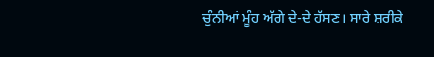ਚੁੰਨੀਆਂ ਮੂੰਹ ਅੱਗੇ ਦੇ-ਦੇ ਹੱਸਣ। ਸਾਰੇ ਸ਼ਰੀਕੇ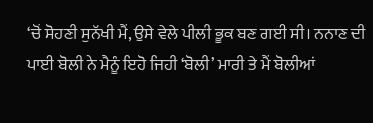‘ਚੋਂ ਸੋਹਣੀ ਸੁਨੱਖੀ ਮੈਂ, ਉਸੇ ਵੇਲੇ ਪੀਲੀ ਭੂਕ ਬਣ ਗਈ ਸੀ। ਨਨਾਣ ਦੀ ਪਾਈ ਬੋਲੀ ਨੇ ਮੈਨੂੰ ਇਹੋ ਜਿਹੀ ‘ਬੋਲੀ’ ਮਾਰੀ ਤੇ ਮੈਂ ਬੋਲੀਆਂ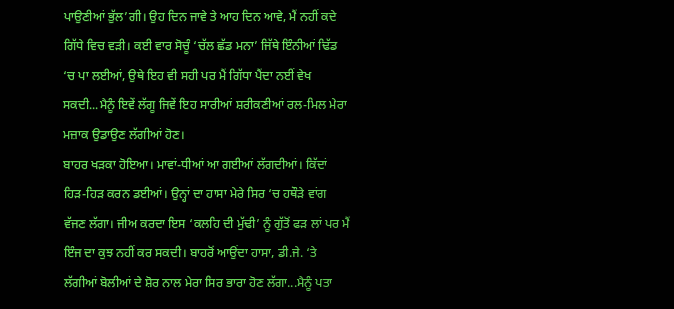ਪਾਉਣੀਆਂ ਭੁੱਲ’ਗੀ। ਉਹ ਦਿਨ ਜਾਵੇ ਤੇ ਆਹ ਦਿਨ ਆਵੇ, ਮੈਂ ਨਹੀਂ ਕਦੇ ਗਿੱਧੇ ਵਿਚ ਵੜੀ। ਕਈ ਵਾਰ ਸੋਚੂੰ ‘ਚੱਲ ਛੱਡ ਮਨਾ’ ਜਿੱਥੇ ਇੰਨੀਆਂ ਢਿੱਡ ‘ਚ ਪਾ ਲਈਆਂ, ਉਥੇ ਇਹ ਵੀ ਸਹੀ ਪਰ ਮੈਂ ਗਿੱਧਾ ਪੈਂਦਾ ਨਈਂ ਵੇਖ ਸਕਦੀ...ਮੈਨੂੰ ਇਵੇਂ ਲੱਗੂ ਜਿਵੇਂ ਇਹ ਸਾਰੀਆਂ ਸ਼ਰੀਕਣੀਆਂ ਰਲ-ਮਿਲ ਮੇਰਾ ਮਜ਼ਾਕ ਉਡਾਉਣ ਲੱਗੀਆਂ ਹੋਣ।
ਬਾਹਰ ਖੜਕਾ ਹੋਇਆ। ਮਾਵਾਂ-ਧੀਆਂ ਆ ਗਈਆਂ ਲੱਗਦੀਆਂ। ਕਿੱਦਾਂ ਹਿੜ-ਹਿੜ ਕਰਨ ਡਈਆਂ। ਉਨ੍ਹਾਂ ਦਾ ਹਾਸਾ ਮੇਰੇ ਸਿਰ ‘ਚ ਹਥੌੜੇ ਵਾਂਗ ਵੱਜਣ ਲੱਗਾ। ਜੀਅ ਕਰਦਾ ਇਸ ‘ਕਲਹਿ ਦੀ ਮੁੱਢੀ’ ਨੂੰ ਗੁੱਤੋਂ ਫੜ ਲਾਂ ਪਰ ਮੈਂ ਇੰਜ ਦਾ ਕੁਝ ਨਹੀਂ ਕਰ ਸਕਦੀ। ਬਾਹਰੋਂ ਆਉਂਦਾ ਹਾਸਾ, ਡੀ.ਜੇ. ‘ਤੇ ਲੱਗੀਆਂ ਬੋਲੀਆਂ ਦੇ ਸ਼ੋਰ ਨਾਲ ਮੇਰਾ ਸਿਰ ਭਾਰਾ ਹੋਣ ਲੱਗਾ...ਮੈਨੂੰ ਪਤਾ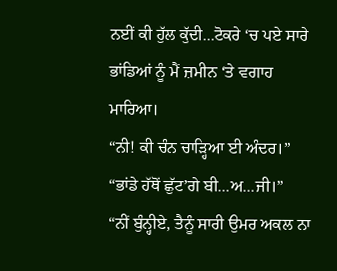ਨਈਂ ਕੀ ਹੁੱਲ ਕੁੱਦੀ...ਟੋਕਰੇ ‘ਚ ਪਏ ਸਾਰੇ ਭਾਂਡਿਆਂ ਨੂੰ ਮੈਂ ਜ਼ਮੀਨ ‘ਤੇ ਵਗਾਹ ਮਾਰਿਆ।
“ਨੀ! ਕੀ ਚੰਨ ਚਾੜ੍ਹਿਆ ਈ ਅੰਦਰ।”
“ਭਾਂਡੇ ਹੱਥੋਂ ਛੁੱਟ’ਗੇ ਬੀ...ਅ...ਜੀ।”
“ਨੀਂ ਬੁੰਨ੍ਹੀਏ, ਤੈਨੂੰ ਸਾਰੀ ਉਮਰ ਅਕਲ ਨਾ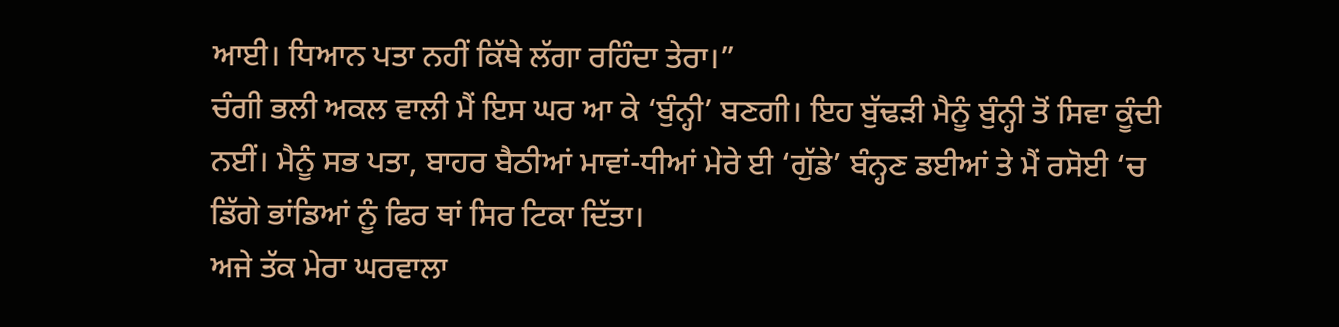ਆਈ। ਧਿਆਨ ਪਤਾ ਨਹੀਂ ਕਿੱਥੇ ਲੱਗਾ ਰਹਿੰਦਾ ਤੇਰਾ।”
ਚੰਗੀ ਭਲੀ ਅਕਲ ਵਾਲੀ ਮੈਂ ਇਸ ਘਰ ਆ ਕੇ ‘ਬੁੰਨ੍ਹੀ’ ਬਣਗੀ। ਇਹ ਬੁੱਢੜੀ ਮੈਨੂੰ ਬੁੰਨ੍ਹੀ ਤੋਂ ਸਿਵਾ ਕੂੰਦੀ ਨਈਂ। ਮੈਨੂੰ ਸਭ ਪਤਾ, ਬਾਹਰ ਬੈਠੀਆਂ ਮਾਵਾਂ-ਧੀਆਂ ਮੇਰੇ ਈ ‘ਗੁੱਡੇ’ ਬੰਨ੍ਹਣ ਡਈਆਂ ਤੇ ਮੈਂ ਰਸੋਈ ‘ਚ ਡਿੱਗੇ ਭਾਂਡਿਆਂ ਨੂੰ ਫਿਰ ਥਾਂ ਸਿਰ ਟਿਕਾ ਦਿੱਤਾ।
ਅਜੇ ਤੱਕ ਮੇਰਾ ਘਰਵਾਲਾ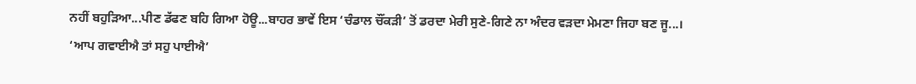ਨਹੀਂ ਬਹੁੜਿਆ...ਪੀਣ ਡੱਫਣ ਬਹਿ ਗਿਆ ਹੋਊ...ਬਾਹਰ ਭਾਵੇਂ ਇਸ ‘ਚੰਡਾਲ ਚੌਂਕੜੀ’ ਤੋਂ ਡਰਦਾ ਮੇਰੀ ਸੁਣੇ-ਗਿਣੇ ਨਾ ਅੰਦਰ ਵੜਦਾ ਮੇਮਣਾ ਜਿਹਾ ਬਣ ਜੂ...।
‘ਆਪ ਗਵਾਈਐ ਤਾਂ ਸਹੁ ਪਾਈਐ’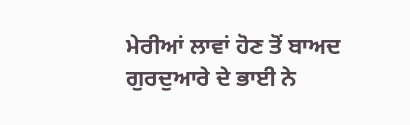ਮੇਰੀਆਂ ਲਾਵਾਂ ਹੋਣ ਤੋਂ ਬਾਅਦ ਗੁਰਦੁਆਰੇ ਦੇ ਭਾਈ ਨੇ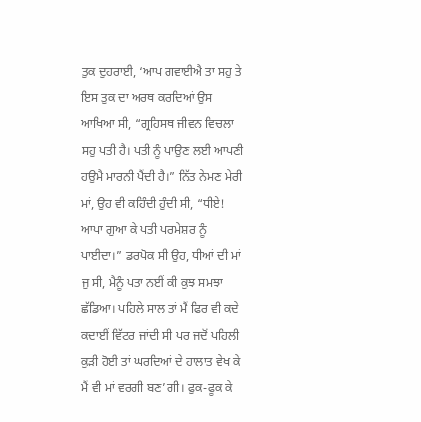ਤੁਕ ਦੁਹਰਾਈ, ‘ਆਪ ਗਵਾਈਐ ਤਾ ਸਹੁ ਤੇ ਇਸ ਤੁਕ ਦਾ ਅਰਥ ਕਰਦਿਆਂ ਉਸ ਆਖਿਆ ਸੀ, “ਗ੍ਰਹਿਸਥ ਜੀਵਨ ਵਿਚਲਾ ਸਹੁ ਪਤੀ ਹੈ। ਪਤੀ ਨੂੰ ਪਾਉਣ ਲਈ ਆਪਣੀ ਹਉਮੈ ਮਾਰਨੀ ਪੈਂਦੀ ਹੈ।” ਨਿੱਤ ਨੇਮਣ ਮੇਰੀ ਮਾਂ, ਉਹ ਵੀ ਕਹਿੰਦੀ ਹੁੰਦੀ ਸੀ, “ਧੀਏ! ਆਪਾ ਗੁਆ ਕੇ ਪਤੀ ਪਰਮੇਸ਼ਰ ਨੂੰ ਪਾਈਦਾ।” ਡਰਪੋਕ ਸੀ ਉਹ, ਧੀਆਂ ਦੀ ਮਾਂ ਜੁ ਸੀ, ਮੈਨੂੰ ਪਤਾ ਨਈਂ ਕੀ ਕੁਝ ਸਮਝਾ ਛੱਡਿਆ। ਪਹਿਲੇ ਸਾਲ ਤਾਂ ਮੈਂ ਫਿਰ ਵੀ ਕਦੇ ਕਦਾਈਂ ਵਿੱਟਰ ਜਾਂਦੀ ਸੀ ਪਰ ਜਦੋਂ ਪਹਿਲੀ ਕੁੜੀ ਹੋਈ ਤਾਂ ਘਰਦਿਆਂ ਦੇ ਹਾਲਾਤ ਵੇਖ ਕੇ ਮੈਂ ਵੀ ਮਾਂ ਵਰਗੀ ਬਣ’ਗੀ। ਫੁਕ-ਫੂਕ ਕੇ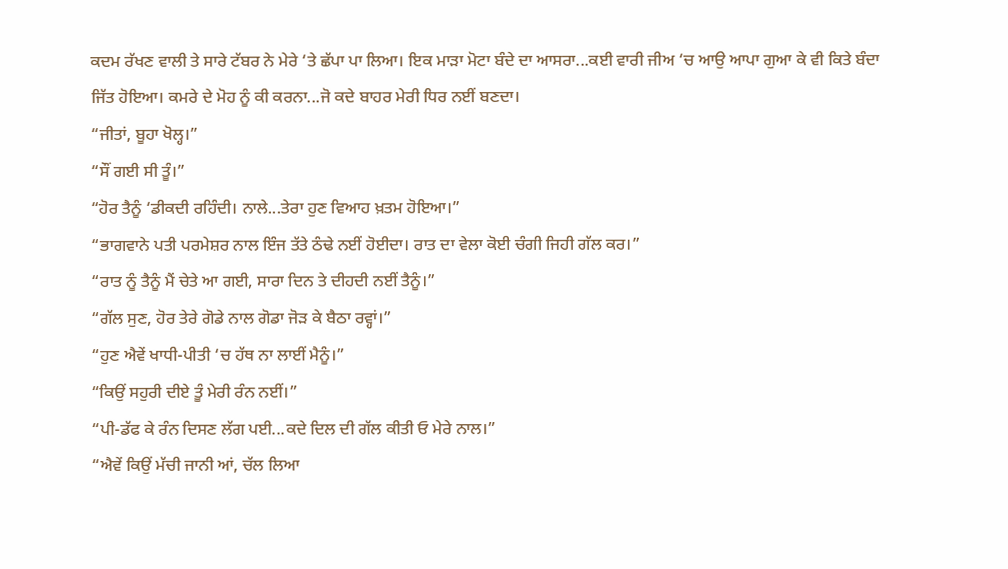ਕਦਮ ਰੱਖਣ ਵਾਲੀ ਤੇ ਸਾਰੇ ਟੱਬਰ ਨੇ ਮੇਰੇ ‘ਤੇ ਛੱਪਾ ਪਾ ਲਿਆ। ਇਕ ਮਾੜਾ ਮੋਟਾ ਬੰਦੇ ਦਾ ਆਸਰਾ...ਕਈ ਵਾਰੀ ਜੀਅ ‘ਚ ਆਉ ਆਪਾ ਗੁਆ ਕੇ ਵੀ ਕਿਤੇ ਬੰਦਾ ਜਿੱਤ ਹੋਇਆ। ਕਮਰੇ ਦੇ ਮੋਹ ਨੂੰ ਕੀ ਕਰਨਾ...ਜੋ ਕਦੇ ਬਾਹਰ ਮੇਰੀ ਧਿਰ ਨਈਂ ਬਣਦਾ।
“ਜੀਤਾਂ, ਬੂਹਾ ਖੋਲ੍ਹ।”
“ਸੌਂ ਗਈ ਸੀ ਤੂੰ।”
“ਹੋਰ ਤੈਨੂੰ ‘ਡੀਕਦੀ ਰਹਿੰਦੀ। ਨਾਲੇ...ਤੇਰਾ ਹੁਣ ਵਿਆਹ ਖ਼ਤਮ ਹੋਇਆ।”
“ਭਾਗਵਾਨੇ ਪਤੀ ਪਰਮੇਸ਼ਰ ਨਾਲ ਇੰਜ ਤੱਤੇ ਠੰਢੇ ਨਈਂ ਹੋਈਦਾ। ਰਾਤ ਦਾ ਵੇਲਾ ਕੋਈ ਚੰਗੀ ਜਿਹੀ ਗੱਲ ਕਰ।”
“ਰਾਤ ਨੂੰ ਤੈਨੂੰ ਮੈਂ ਚੇਤੇ ਆ ਗਈ, ਸਾਰਾ ਦਿਨ ਤੇ ਦੀਹਦੀ ਨਈਂ ਤੈਨੂੰ।”
“ਗੱਲ ਸੁਣ, ਹੋਰ ਤੇਰੇ ਗੋਡੇ ਨਾਲ ਗੋਡਾ ਜੋੜ ਕੇ ਬੈਠਾ ਰਵ੍ਹਾਂ।”
“ਹੁਣ ਐਵੇਂ ਖਾਧੀ-ਪੀਤੀ ‘ਚ ਹੱਥ ਨਾ ਲਾਈਂ ਮੈਨੂੰ।”
“ਕਿਉਂ ਸਹੁਰੀ ਦੀਏ ਤੂੰ ਮੇਰੀ ਰੰਨ ਨਈਂ।”
“ਪੀ-ਡੱਫ ਕੇ ਰੰਨ ਦਿਸਣ ਲੱਗ ਪਈ...ਕਦੇ ਦਿਲ ਦੀ ਗੱਲ ਕੀਤੀ ਓ ਮੇਰੇ ਨਾਲ।”
“ਐਵੇਂ ਕਿਉਂ ਮੱਚੀ ਜਾਨੀ ਆਂ, ਚੱਲ ਲਿਆ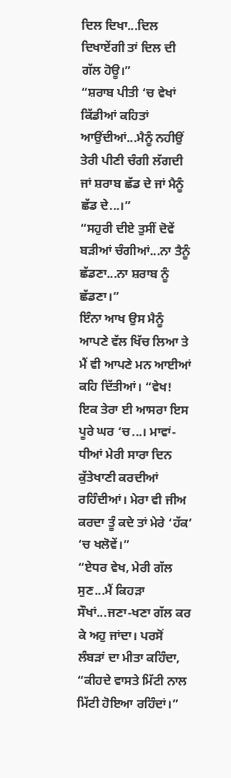ਦਿਲ ਦਿਖਾ...ਦਿਲ ਦਿਖਾਏਂਗੀ ਤਾਂ ਦਿਲ ਦੀ ਗੱਲ ਹੋਊ।”
“ਸ਼ਰਾਬ ਪੀਤੀ ‘ਚ ਵੇਖਾਂ ਕਿੱਡੀਆਂ ਕਹਿਤਾਂ ਆਉਂਦੀਆਂ...ਮੈਨੂੰ ਨਹੀਉਂ ਤੇਰੀ ਪੀਣੀ ਚੰਗੀ ਲੱਗਦੀ ਜਾਂ ਸ਼ਰਾਬ ਛੱਡ ਦੇ ਜਾਂ ਮੈਨੂੰ ਛੱਡ ਦੇ...।”
“ਸਹੁਰੀ ਦੀਏ ਤੁਸੀਂ ਦੋਵੇਂ ਬੜੀਆਂ ਚੰਗੀਆਂ...ਨਾ ਤੈਨੂੰ ਛੱਡਣਾ...ਨਾ ਸ਼ਰਾਬ ਨੂੰ ਛੱਡਣਾ।”
ਇੰਨਾ ਆਖ ਉਸ ਮੈਨੂੰ ਆਪਣੇ ਵੱਲ ਖਿੱਚ ਲਿਆ ਤੇ ਮੈਂ ਵੀ ਆਪਣੇ ਮਨ ਆਈਆਂ ਕਹਿ ਦਿੱਤੀਆਂ। “ਵੇਖ! ਇਕ ਤੇਰਾ ਈ ਆਸਰਾ ਇਸ ਪੂਰੇ ਘਰ ‘ਚ...। ਮਾਵਾਂ-ਧੀਆਂ ਮੇਰੀ ਸਾਰਾ ਦਿਨ ਕੁੱਤੇਖਾਣੀ ਕਰਦੀਆਂ ਰਹਿੰਦੀਆਂ। ਮੇਰਾ ਵੀ ਜੀਅ ਕਰਦਾ ਤੂੰ ਕਦੇ ਤਾਂ ਮੇਰੇ ‘ਹੱਕ’ ‘ਚ ਖਲੋਵੇਂ।”
“ਏਧਰ ਵੇਖ, ਮੇਰੀ ਗੱਲ ਸੁਣ...ਮੈਂ ਕਿਹੜਾ ਸੌਖਾਂ...ਜਣਾ-ਖਣਾ ਗੱਲ ਕਰ ਕੇ ਅਹੁ ਜਾਂਦਾ। ਪਰਸੋਂ ਲੰਬੜਾਂ ਦਾ ਮੀਤਾ ਕਹਿੰਦਾ, “ਕੀਹਦੇ ਵਾਸਤੇ ਮਿੱਟੀ ਨਾਲ ਮਿੱਟੀ ਹੋਇਆ ਰਹਿੰਦਾਂ।”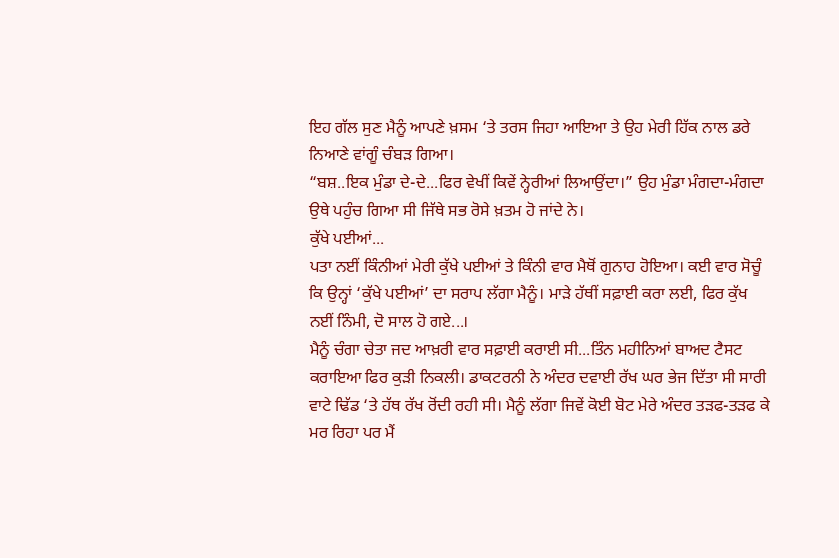ਇਹ ਗੱਲ ਸੁਣ ਮੈਨੂੰ ਆਪਣੇ ਖ਼ਸਮ ‘ਤੇ ਤਰਸ ਜਿਹਾ ਆਇਆ ਤੇ ਉਹ ਮੇਰੀ ਹਿੱਕ ਨਾਲ ਡਰੇ ਨਿਆਣੇ ਵਾਂਗੂੰ ਚੰਬੜ ਗਿਆ।
“ਬਸ਼..ਇਕ ਮੁੰਡਾ ਦੇ-ਦੇ...ਫਿਰ ਵੇਖੀਂ ਕਿਵੇਂ ਨ੍ਹੇਰੀਆਂ ਲਿਆਉਂਦਾ।” ਉਹ ਮੁੰਡਾ ਮੰਗਦਾ-ਮੰਗਦਾ ਉਥੇ ਪਹੁੰਚ ਗਿਆ ਸੀ ਜਿੱਥੇ ਸਭ ਰੋਸੇ ਖ਼ਤਮ ਹੋ ਜਾਂਦੇ ਨੇ।
ਕੁੱਖੇ ਪਈਆਂ...
ਪਤਾ ਨਈਂ ਕਿੰਨੀਆਂ ਮੇਰੀ ਕੁੱਖੇ ਪਈਆਂ ਤੇ ਕਿੰਨੀ ਵਾਰ ਮੈਥੋਂ ਗੁਨਾਹ ਹੋਇਆ। ਕਈ ਵਾਰ ਸੋਚੂੰ ਕਿ ਉਨ੍ਹਾਂ ‘ਕੁੱਖੇ ਪਈਆਂ’ ਦਾ ਸਰਾਪ ਲੱਗਾ ਮੈਨੂੰ। ਮਾੜੇ ਹੱਥੀਂ ਸਫ਼ਾਈ ਕਰਾ ਲਈ, ਫਿਰ ਕੁੱਖ ਨਈਂ ਨਿੰਮੀ, ਦੋ ਸਾਲ ਹੋ ਗਏ...।
ਮੈਨੂੰ ਚੰਗਾ ਚੇਤਾ ਜਦ ਆਖ਼ਰੀ ਵਾਰ ਸਫ਼ਾਈ ਕਰਾਈ ਸੀ...ਤਿੰਨ ਮਹੀਨਿਆਂ ਬਾਅਦ ਟੈਸਟ ਕਰਾਇਆ ਫਿਰ ਕੁੜੀ ਨਿਕਲੀ। ਡਾਕਟਰਨੀ ਨੇ ਅੰਦਰ ਦਵਾਈ ਰੱਖ ਘਰ ਭੇਜ ਦਿੱਤਾ ਸੀ ਸਾਰੀ ਵਾਟੇ ਢਿੱਡ ‘ਤੇ ਹੱਥ ਰੱਖ ਰੋਂਦੀ ਰਹੀ ਸੀ। ਮੈਨੂੰ ਲੱਗਾ ਜਿਵੇਂ ਕੋਈ ਬੋਟ ਮੇਰੇ ਅੰਦਰ ਤੜਫ-ਤੜਫ ਕੇ ਮਰ ਰਿਹਾ ਪਰ ਮੈਂ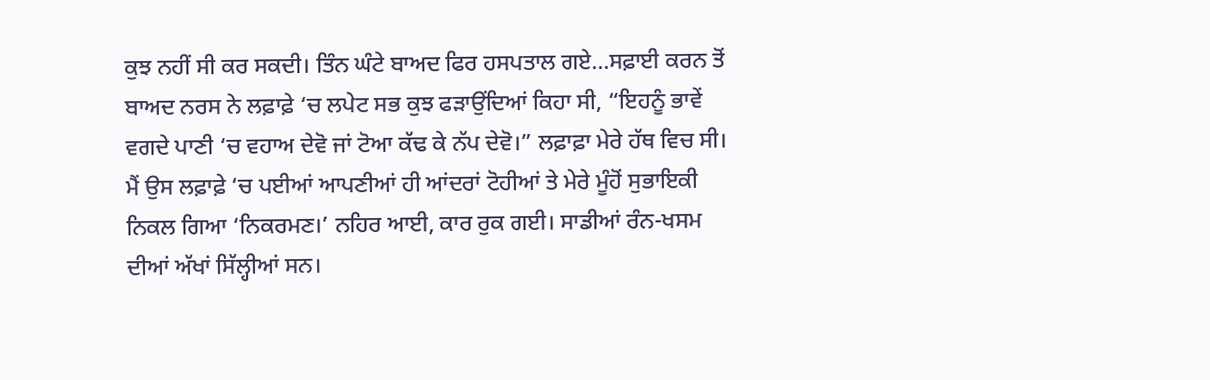ਕੁਝ ਨਹੀਂ ਸੀ ਕਰ ਸਕਦੀ। ਤਿੰਨ ਘੰਟੇ ਬਾਅਦ ਫਿਰ ਹਸਪਤਾਲ ਗਏ...ਸਫ਼ਾਈ ਕਰਨ ਤੋਂ ਬਾਅਦ ਨਰਸ ਨੇ ਲਫ਼ਾਫ਼ੇ ‘ਚ ਲਪੇਟ ਸਭ ਕੁਝ ਫੜਾਉਂਦਿਆਂ ਕਿਹਾ ਸੀ, “ਇਹਨੂੰ ਭਾਵੇਂ ਵਗਦੇ ਪਾਣੀ ‘ਚ ਵਹਾਅ ਦੇਵੋ ਜਾਂ ਟੋਆ ਕੱਢ ਕੇ ਨੱਪ ਦੇਵੋ।” ਲਫ਼ਾਫ਼ਾ ਮੇਰੇ ਹੱਥ ਵਿਚ ਸੀ। ਮੈਂ ਉਸ ਲਫ਼ਾਫ਼ੇ ‘ਚ ਪਈਆਂ ਆਪਣੀਆਂ ਹੀ ਆਂਦਰਾਂ ਟੋਹੀਆਂ ਤੇ ਮੇਰੇ ਮੂੰਹੋਂ ਸੁਭਾਇਕੀ ਨਿਕਲ ਗਿਆ ‘ਨਿਕਰਮਣ।’ ਨਹਿਰ ਆਈ, ਕਾਰ ਰੁਕ ਗਈ। ਸਾਡੀਆਂ ਰੰਨ-ਖਸਮ ਦੀਆਂ ਅੱਖਾਂ ਸਿੱਲ੍ਹੀਆਂ ਸਨ।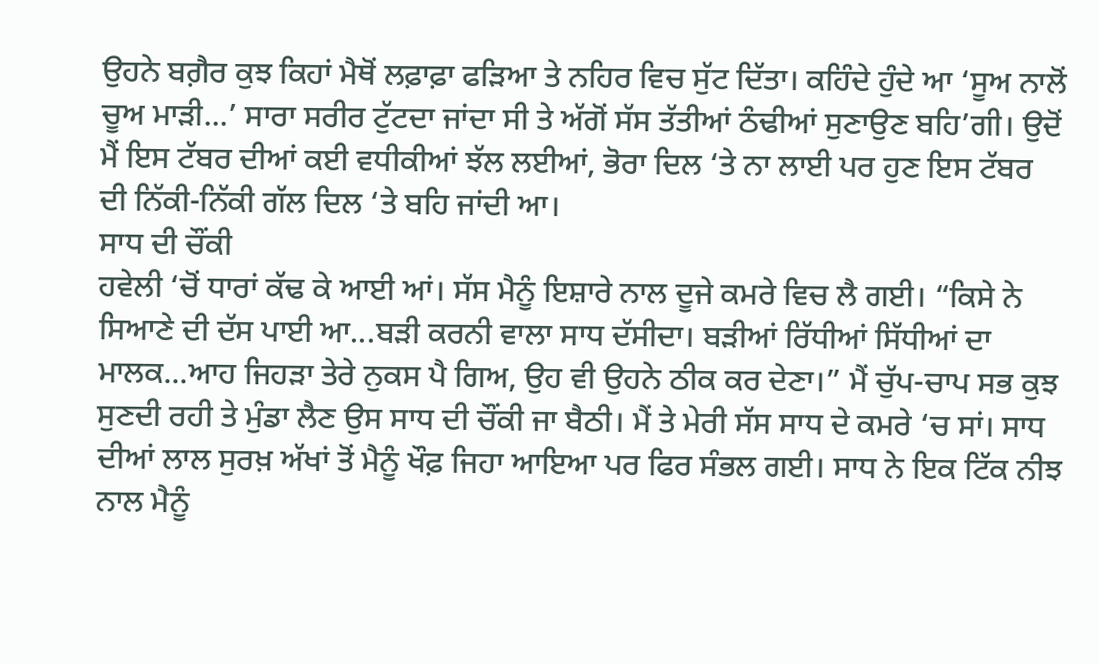ਉਹਨੇ ਬਗ਼ੈਰ ਕੁਝ ਕਿਹਾਂ ਮੈਥੋਂ ਲਫ਼ਾਫ਼ਾ ਫੜਿਆ ਤੇ ਨਹਿਰ ਵਿਚ ਸੁੱਟ ਦਿੱਤਾ। ਕਹਿੰਦੇ ਹੁੰਦੇ ਆ ‘ਸੂਅ ਨਾਲੋਂ ਚੂਅ ਮਾੜੀ...’ ਸਾਰਾ ਸਰੀਰ ਟੁੱਟਦਾ ਜਾਂਦਾ ਸੀ ਤੇ ਅੱਗੋਂ ਸੱਸ ਤੱਤੀਆਂ ਠੰਢੀਆਂ ਸੁਣਾਉਣ ਬਹਿ’ਗੀ। ਉਦੋਂ ਮੈਂ ਇਸ ਟੱਬਰ ਦੀਆਂ ਕਈ ਵਧੀਕੀਆਂ ਝੱਲ ਲਈਆਂ, ਭੋਰਾ ਦਿਲ ‘ਤੇ ਨਾ ਲਾਈ ਪਰ ਹੁਣ ਇਸ ਟੱਬਰ ਦੀ ਨਿੱਕੀ-ਨਿੱਕੀ ਗੱਲ ਦਿਲ ‘ਤੇ ਬਹਿ ਜਾਂਦੀ ਆ।
ਸਾਧ ਦੀ ਚੌਂਕੀ
ਹਵੇਲੀ ‘ਚੋਂ ਧਾਰਾਂ ਕੱਢ ਕੇ ਆਈ ਆਂ। ਸੱਸ ਮੈਨੂੰ ਇਸ਼ਾਰੇ ਨਾਲ ਦੂਜੇ ਕਮਰੇ ਵਿਚ ਲੈ ਗਈ। “ਕਿਸੇ ਨੇ ਸਿਆਣੇ ਦੀ ਦੱਸ ਪਾਈ ਆ...ਬੜੀ ਕਰਨੀ ਵਾਲਾ ਸਾਧ ਦੱਸੀਦਾ। ਬੜੀਆਂ ਰਿੱਧੀਆਂ ਸਿੱਧੀਆਂ ਦਾ ਮਾਲਕ...ਆਹ ਜਿਹੜਾ ਤੇਰੇ ਨੁਕਸ ਪੈ ਗਿਅ, ਉਹ ਵੀ ਉਹਨੇ ਠੀਕ ਕਰ ਦੇਣਾ।” ਮੈਂ ਚੁੱਪ-ਚਾਪ ਸਭ ਕੁਝ ਸੁਣਦੀ ਰਹੀ ਤੇ ਮੁੰਡਾ ਲੈਣ ਉਸ ਸਾਧ ਦੀ ਚੌਂਕੀ ਜਾ ਬੈਠੀ। ਮੈਂ ਤੇ ਮੇਰੀ ਸੱਸ ਸਾਧ ਦੇ ਕਮਰੇ ‘ਚ ਸਾਂ। ਸਾਧ ਦੀਆਂ ਲਾਲ ਸੁਰਖ਼ ਅੱਖਾਂ ਤੋਂ ਮੈਨੂੰ ਖੌਫ਼ ਜਿਹਾ ਆਇਆ ਪਰ ਫਿਰ ਸੰਭਲ ਗਈ। ਸਾਧ ਨੇ ਇਕ ਟਿੱਕ ਨੀਝ ਨਾਲ ਮੈਨੂੰ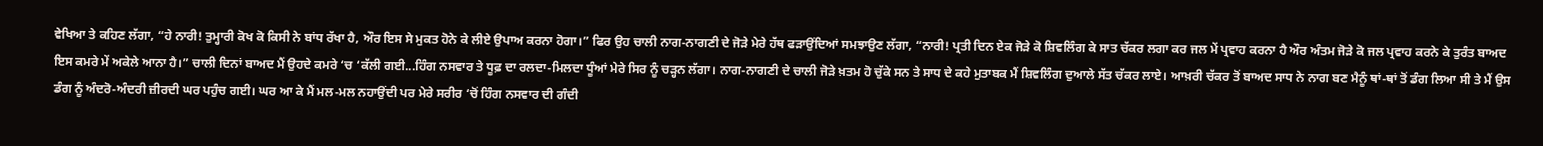ਵੇਖਿਆ ਤੇ ਕਹਿਣ ਲੱਗਾ, “ਹੇ ਨਾਰੀ! ਤੁਮ੍ਹਾਰੀ ਕੋਖ ਕੋ ਕਿਸੀ ਨੇ ਬਾਂਧ ਰੱਖਾ ਹੈ, ਔਰ ਇਸ ਸੇ ਮੁਕਤ ਹੋਨੇ ਕੇ ਲੀਏ ਉਪਾਅ ਕਰਨਾ ਹੋਗਾ।” ਫਿਰ ਉਹ ਚਾਲੀ ਨਾਗ-ਨਾਗਣੀ ਦੇ ਜੋੜੇ ਮੇਰੇ ਹੱਥ ਫੜਾਉਂਦਿਆਂ ਸਮਝਾਉਣ ਲੱਗਾ, “ਨਾਰੀ! ਪ੍ਰਤੀ ਦਿਨ ਏਕ ਜੋੜੇ ਕੋ ਸ਼ਿਵਲਿੰਗ ਕੇ ਸਾਤ ਚੱਕਰ ਲਗਾ ਕਰ ਜਲ ਮੇਂ ਪ੍ਰਵਾਹ ਕਰਨਾ ਹੈ ਔਰ ਅੰਤਮ ਜੋੜੇ ਕੋ ਜਲ ਪ੍ਰਵਾਹ ਕਰਨੇ ਕੇ ਤੁਰੰਤ ਬਾਅਦ ਇਸ ਕਮਰੇ ਮੇਂ ਅਕੇਲੇ ਆਨਾ ਹੈ।” ਚਾਲੀ ਦਿਨਾਂ ਬਾਅਦ ਮੈਂ ਉਹਦੇ ਕਮਰੇ ‘ਚ ‘ਕੱਲੀ ਗਈ...ਹਿੰਗ ਨਸਵਾਰ ਤੇ ਧੂਫ਼ ਦਾ ਰਲਦਾ-ਮਿਲਦਾ ਧੂੰਆਂ ਮੇਰੇ ਸਿਰ ਨੂੰ ਚੜ੍ਹਨ ਲੱਗਾ। ਨਾਗ-ਨਾਗਣੀ ਦੇ ਚਾਲੀ ਜੋੜੇ ਖ਼ਤਮ ਹੋ ਚੁੱਕੇ ਸਨ ਤੇ ਸਾਧ ਦੇ ਕਹੇ ਮੁਤਾਬਕ ਮੈਂ ਸ਼ਿਵਲਿੰਗ ਦੁਆਲੇ ਸੱਤ ਚੱਕਰ ਲਾਏ। ਆਖ਼ਰੀ ਚੱਕਰ ਤੋਂ ਬਾਅਦ ਸਾਧ ਨੇ ਨਾਗ ਬਣ ਮੈਨੂੰ ਥਾਂ-ਥਾਂ ਤੋਂ ਡੰਗ ਲਿਆ ਸੀ ਤੇ ਮੈਂ ਉਸ ਡੰਗ ਨੂੰ ਅੰਦਰੋ-ਅੰਦਰੀ ਜ਼ੀਰਦੀ ਘਰ ਪਹੁੰਚ ਗਈ। ਘਰ ਆ ਕੇ ਮੈਂ ਮਲ-ਮਲ ਨਹਾਉਂਦੀ ਪਰ ਮੇਰੇ ਸਰੀਰ ‘ਚੋਂ ਹਿੰਗ ਨਸਵਾਰ ਦੀ ਗੰਦੀ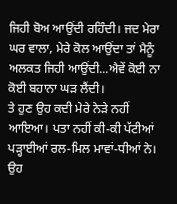ਜਿਹੀ ਬੋਅ ਆਉਂਦੀ ਰਹਿੰਦੀ। ਜਦ ਮੇਰਾ ਘਰ ਵਾਲਾ, ਮੇਰੇ ਕੋਲ ਆਉਂਦਾ ਤਾਂ ਮੈਨੂੰ ਅਲਕਤ ਜਿਹੀ ਆਉਂਦੀ...ਐਵੇਂ ਕੋਈ ਨਾ ਕੋਈ ਬਹਾਨਾ ਘੜ ਲੈਂਦੀ।
ਤੇ ਹੁਣ ਉਹ ਕਦੀ ਮੇਰੇ ਨੇੜੇ ਨਹੀਂ ਆਇਆ। ਪਤਾ ਨਹੀਂ ਕੀ-ਕੀ ਪੱਟੀਆਂ ਪੜ੍ਹਾਈਆਂ ਰਲ-ਮਿਲ ਮਾਵਾਂ-ਧੀਆਂ ਨੇ। ਉਹ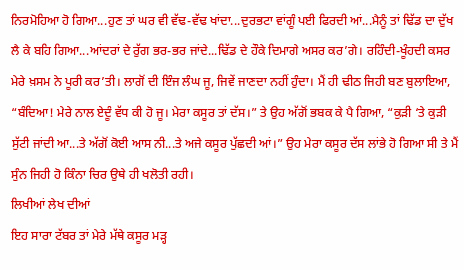ਨਿਰਮੋਹਿਆ ਹੋ ਗਿਆ...ਹੁਣ ਤਾਂ ਘਰ ਵੀ ਵੱਢ-ਵੱਢ ਖਾਂਦਾ...ਦੁਰਭਟਾ ਵਾਂਗੂੰ ਪਈ ਫਿਰਦੀ ਆਂ...ਮੈਨੂੰ ਤਾਂ ਢਿੱਡ ਦਾ ਦੁੱਖ ਲੈ ਕੇ ਬਹਿ ਗਿਆ...ਆਂਦਰਾਂ ਦੇ ਰੁੱਗ ਭਰ-ਭਰ ਜਾਂਦੇ...ਢਿੱਡ ਦੇ ਹੌਕੇ ਦਿਮਾਗੇ ਅਸਰ ਕਰ’ਗੇ। ਰਹਿੰਦੀ-ਖੂੰਹਦੀ ਕਸਰ ਮੇਰੇ ਖ਼ਸਮ ਨੇ ਪੂਰੀ ਕਰ’ਤੀ। ਲਾਗੋਂ ਦੀ ਇੰਜ ਲੰਘ ਜੂ, ਜਿਵੇਂ ਜਾਣਦਾ ਨਹੀਂ ਹੁੰਦਾ। ਮੈਂ ਹੀ ਢੀਠ ਜਿਹੀ ਬਣ ਬੁਲਾਇਆ, “ਬੰਦਿਆ! ਮੇਰੇ ਨਾਲ ਏਦੂੰ ਵੱਧ ਕੀ ਹੋ ਜੂ। ਮੇਰਾ ਕਸੂਰ ਤਾਂ ਦੱਸ।” ਤੇ ਉਹ ਅੱਗੋਂ ਭਬਕ ਕੇ ਪੈ ਗਿਆ, “ਕੁੜੀ ‘ਤੇ ਕੁੜੀ ਸੁੱਟੀ ਜਾਂਦੀ ਆ...ਤੇ ਅੱਗੋਂ ਕੋਈ ਆਸ ਨੀ...ਤੇ ਅਜੇ ਕਸੂਰ ਪੁੱਛਦੀ ਆਂ।” ਉਹ ਮੇਰਾ ਕਸੂਰ ਦੱਸ ਲਾਂਭੇ ਹੋ ਗਿਆ ਸੀ ਤੇ ਮੈਂ ਸੁੰਨ ਜਿਹੀ ਹੋ ਕਿੰਨਾ ਚਿਰ ਉਥੇ ਹੀ ਖਲੋਤੀ ਰਹੀ।
ਲਿਖੀਆਂ ਲੇਖ ਦੀਆਂ
ਇਹ ਸਾਰਾ ਟੱਬਰ ਤਾਂ ਮੇਰੇ ਮੱਥੇ ਕਸੂਰ ਮੜ੍ਹ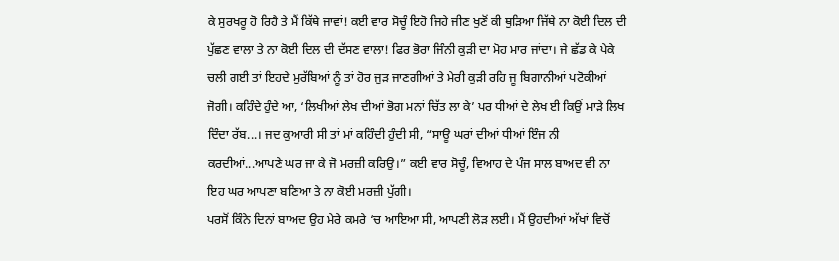ਕੇ ਸੁਰਖਰੂ ਹੋ ਰਿਹੈ ਤੇ ਮੈਂ ਕਿੱਥੇ ਜਾਵਾਂ! ਕਈ ਵਾਰ ਸੋਚੂੰ ਇਹੋ ਜਿਹੇ ਜੀਣ ਖੁਣੋਂ ਕੀ ਥੁੜਿਆ ਜਿੱਥੇ ਨਾ ਕੋਈ ਦਿਲ ਦੀ ਪੁੱਛਣ ਵਾਲਾ ਤੇ ਨਾ ਕੋਈ ਦਿਲ ਦੀ ਦੱਸਣ ਵਾਲਾ! ਫਿਰ ਭੋਰਾ ਜਿੰਨੀ ਕੁੜੀ ਦਾ ਮੋਹ ਮਾਰ ਜਾਂਦਾ। ਜੇ ਛੱਡ ਕੇ ਪੇਕੇ ਚਲੀ ਗਈ ਤਾਂ ਇਹਦੇ ਮੁਰੱਬਿਆਂ ਨੂੰ ਤਾਂ ਹੋਰ ਜੁੜ ਜਾਣਗੀਆਂ ਤੇ ਮੇਰੀ ਕੁੜੀ ਰਹਿ ਜੂ ਬਿਗਾਨੀਆਂ ਪਟੋਕੀਆਂ ਜੋਗੀ। ਕਹਿੰਦੇ ਹੁੰਦੇ ਆ, ‘ਲਿਖੀਆਂ ਲੇਖ ਦੀਆਂ ਭੋਗ ਮਨਾਂ ਚਿੱਤ ਲਾ ਕੇ’ ਪਰ ਧੀਆਂ ਦੇ ਲੇਖ ਈ ਕਿਉਂ ਮਾੜੇ ਲਿਖ ਦਿੰਦਾ ਰੱਬ...। ਜਦ ਕੁਆਰੀ ਸੀ ਤਾਂ ਮਾਂ ਕਹਿੰਦੀ ਹੁੰਦੀ ਸੀ, “ਸਾਊ ਘਰਾਂ ਦੀਆਂ ਧੀਆਂ ਇੰਜ ਨੀ ਕਰਦੀਆਂ...ਆਪਣੇ ਘਰ ਜਾ ਕੇ ਜੋ ਮਰਜ਼ੀ ਕਰਿਉ।” ਕਈ ਵਾਰ ਸੋਚੂੰ, ਵਿਆਹ ਦੇ ਪੰਜ ਸਾਲ ਬਾਅਦ ਵੀ ਨਾ ਇਹ ਘਰ ਆਪਣਾ ਬਣਿਆ ਤੇ ਨਾ ਕੋਈ ਮਰਜ਼ੀ ਪੁੱਗੀ।
ਪਰਸੋਂ ਕਿੰਨੇ ਦਿਨਾਂ ਬਾਅਦ ਉਹ ਮੇਰੇ ਕਮਰੇ ‘ਚ ਆਇਆ ਸੀ, ਆਪਣੀ ਲੋੜ ਲਈ। ਮੈਂ ਉਹਦੀਆਂ ਅੱਖਾਂ ਵਿਚੋਂ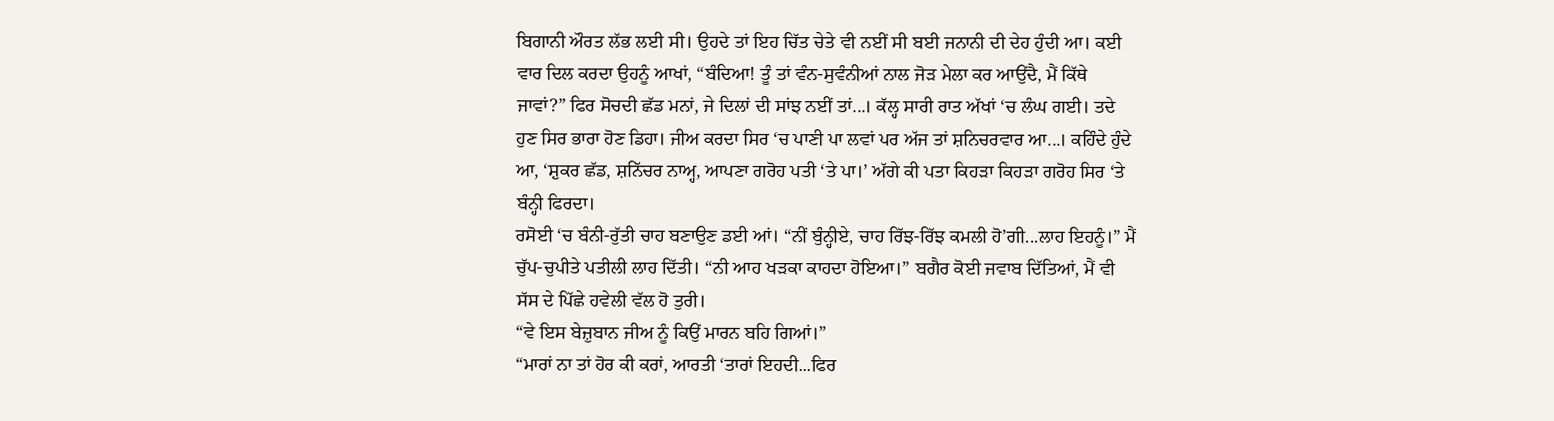ਬਿਗਾਨੀ ਔਰਤ ਲੱਭ ਲਈ ਸੀ। ਉਹਦੇ ਤਾਂ ਇਹ ਚਿੱਤ ਚੇਤੇ ਵੀ ਨਈਂ ਸੀ ਬਈ ਜਨਾਨੀ ਦੀ ਦੇਹ ਹੁੰਦੀ ਆ। ਕਈ ਵਾਰ ਦਿਲ ਕਰਦਾ ਉਹਨੂੰ ਆਖਾਂ, “ਬੰਦਿਆ! ਤੂੰ ਤਾਂ ਵੰਨ-ਸੁਵੰਨੀਆਂ ਨਾਲ ਜੋੜ ਮੇਲਾ ਕਰ ਆਉਂਦੈ, ਮੈਂ ਕਿੱਥੇ ਜਾਵਾਂ?” ਫਿਰ ਸੋਚਦੀ ਛੱਡ ਮਨਾਂ, ਜੇ ਦਿਲਾਂ ਦੀ ਸਾਂਝ ਨਈਂ ਤਾਂ...। ਕੱਲ੍ਹ ਸਾਰੀ ਰਾਤ ਅੱਖਾਂ ‘ਚ ਲੰਘ ਗਈ। ਤਦੇ ਹੁਣ ਸਿਰ ਭਾਰਾ ਹੋਣ ਡਿਹਾ। ਜੀਅ ਕਰਦਾ ਸਿਰ ‘ਚ ਪਾਣੀ ਪਾ ਲਵਾਂ ਪਰ ਅੱਜ ਤਾਂ ਸ਼ਨਿਚਰਵਾਰ ਆ...। ਕਹਿੰਦੇ ਹੁੰਦੇ ਆ, ‘ਸ਼ੁਕਰ ਛੱਡ, ਸ਼ਨਿੱਚਰ ਨਾਅ੍ਹ, ਆਪਣਾ ਗਰੋਹ ਪਤੀ ‘ਤੇ ਪਾ।’ ਅੱਗੇ ਕੀ ਪਤਾ ਕਿਹੜਾ ਕਿਹੜਾ ਗਰੋਹ ਸਿਰ ‘ਤੇ ਬੰਨ੍ਹੀ ਫਿਰਦਾ।
ਰਸੋਈ ‘ਚ ਬੰਨੀ-ਰੁੱਤੀ ਚਾਹ ਬਣਾਉਣ ਡਈ ਆਂ। “ਨੀਂ ਬੁੰਨ੍ਹੀਏ, ਚਾਹ ਰਿੱਝ-ਰਿੱਝ ਕਮਲੀ ਹੋ’ਗੀ...ਲਾਹ ਇਹਨੂੰ।” ਮੈਂ ਚੁੱਪ-ਚੁਪੀਤੇ ਪਤੀਲੀ ਲਾਹ ਦਿੱਤੀ। “ਨੀ ਆਹ ਖੜਕਾ ਕਾਹਦਾ ਹੋਇਆ।” ਬਗੈਰ ਕੋਈ ਜਵਾਬ ਦਿੱਤਿਆਂ, ਮੈਂ ਵੀ ਸੱਸ ਦੇ ਪਿੱਛੇ ਹਵੇਲੀ ਵੱਲ ਹੋ ਤੁਰੀ।
“ਵੇ ਇਸ ਬੇਜ਼ੁਬਾਨ ਜੀਅ ਨੂੰ ਕਿਉਂ ਮਾਰਨ ਬਹਿ ਗਿਆਂ।”
“ਮਾਰਾਂ ਨਾ ਤਾਂ ਹੋਰ ਕੀ ਕਰਾਂ, ਆਰਤੀ ‘ਤਾਰਾਂ ਇਹਦੀ...ਫਿਰ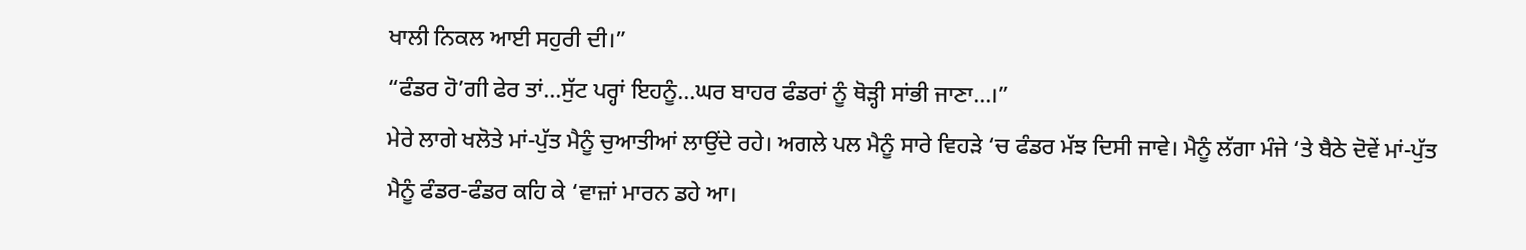ਖਾਲੀ ਨਿਕਲ ਆਈ ਸਹੁਰੀ ਦੀ।”
“ਫੰਡਰ ਹੋ’ਗੀ ਫੇਰ ਤਾਂ...ਸੁੱਟ ਪਰ੍ਹਾਂ ਇਹਨੂੰ...ਘਰ ਬਾਹਰ ਫੰਡਰਾਂ ਨੂੰ ਥੋੜ੍ਹੀ ਸਾਂਭੀ ਜਾਣਾ...।”
ਮੇਰੇ ਲਾਗੇ ਖਲੋਤੇ ਮਾਂ-ਪੁੱਤ ਮੈਨੂੰ ਚੁਆਤੀਆਂ ਲਾਉਂਦੇ ਰਹੇ। ਅਗਲੇ ਪਲ ਮੈਨੂੰ ਸਾਰੇ ਵਿਹੜੇ ‘ਚ ਫੰਡਰ ਮੱਝ ਦਿਸੀ ਜਾਵੇ। ਮੈਨੂੰ ਲੱਗਾ ਮੰਜੇ ‘ਤੇ ਬੈਠੇ ਦੋਵੇਂ ਮਾਂ-ਪੁੱਤ ਮੈਨੂੰ ਫੰਡਰ-ਫੰਡਰ ਕਹਿ ਕੇ ‘ਵਾਜ਼ਾਂ ਮਾਰਨ ਡਹੇ ਆ।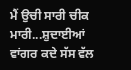ਮੈਂ ਉਚੀ ਸਾਰੀ ਚੀਕ ਮਾਰੀ...ਸ਼ੁਦਾਈਆਂ ਵਾਂਗਰ ਕਦੇ ਸੱਸ ਵੱਲ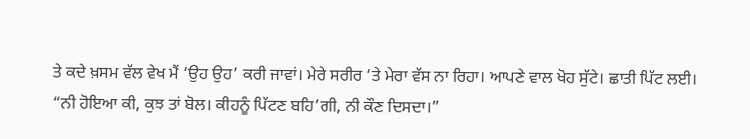ਤੇ ਕਦੇ ਖ਼ਸਮ ਵੱਲ ਵੇਖ ਮੈਂ ‘ਉਹ ਉਹ’ ਕਰੀ ਜਾਵਾਂ। ਮੇਰੇ ਸਰੀਰ ‘ਤੇ ਮੇਰਾ ਵੱਸ ਨਾ ਰਿਹਾ। ਆਪਣੇ ਵਾਲ ਖੋਹ ਸੁੱਟੇ। ਛਾਤੀ ਪਿੱਟ ਲਈ।
“ਨੀ ਹੋਇਆ ਕੀ, ਕੁਝ ਤਾਂ ਬੋਲ। ਕੀਹਨੂੰ ਪਿੱਟਣ ਬਹਿ’ਗੀ, ਨੀ ਕੌਣ ਦਿਸਦਾ।”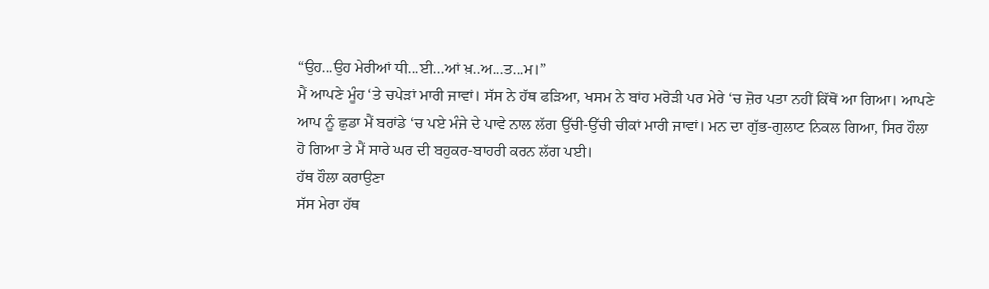“ਉਹ...ਉਹ ਮੇਰੀਆਂ ਧੀ...ਈ...ਆਂ ਖ਼..ਅ...ਤ...ਮ।”
ਮੈਂ ਆਪਣੇ ਮੂੰਹ ‘ਤੇ ਚਪੇੜਾਂ ਮਾਰੀ ਜਾਵਾਂ। ਸੱਸ ਨੇ ਹੱਥ ਫੜਿਆ, ਖਸਮ ਨੇ ਬਾਂਹ ਮਰੋੜੀ ਪਰ ਮੇਰੇ ‘ਚ ਜ਼ੋਰ ਪਤਾ ਨਹੀਂ ਕਿੱਥੋਂ ਆ ਗਿਆ। ਆਪਣੇ ਆਪ ਨੂੰ ਛੁਡਾ ਮੈਂ ਬਰਾਂਡੇ ‘ਚ ਪਏ ਮੰਜੇ ਦੇ ਪਾਵੇ ਨਾਲ ਲੱਗ ਉੱਚੀ-ਉੱਚੀ ਚੀਕਾਂ ਮਾਰੀ ਜਾਵਾਂ। ਮਨ ਦਾ ਗੁੱਭ-ਗੁਲਾਟ ਨਿਕਲ ਗਿਆ, ਸਿਰ ਹੌਲਾ ਹੋ ਗਿਆ ਤੇ ਮੈਂ ਸਾਰੇ ਘਰ ਦੀ ਬਹੁਕਰ-ਬਾਹਰੀ ਕਰਨ ਲੱਗ ਪਈ।
ਹੱਥ ਹੌਲਾ ਕਰਾਉਣਾ
ਸੱਸ ਮੇਰਾ ਹੱਥ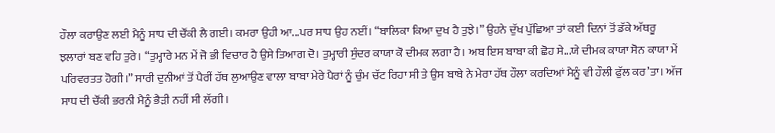ਹੌਲਾ ਕਰਾਉਣ ਲਈ ਮੈਨੂੰ ਸਾਧ ਦੀ ਚੌਂਕੀ ਲੈ ਗਈ। ਕਮਰਾ ਉਹੀ ਆ...ਪਰ ਸਾਧ ਉਹ ਨਈਂ। “ਬਾਲਿਕਾ ਕਿਆ ਦੁਖ ਹੈ ਤੁਝੇ।” ਉਹਨੇ ਦੁੱਖ ਪੁੱਛਿਆ ਤਾਂ ਕਈ ਦਿਨਾਂ ਤੋਂ ਡੱਕੇ ਅੱਥਰੂ ਝਲਾਰਾਂ ਬਣ ਵਹਿ ਤੁਰੇ। “ਤੁਮ੍ਹਾਰੇ ਮਨ ਮੇਂ ਜੋ ਭੀ ਵਿਚਾਰ ਹੈ ਉਸੇ ਤਿਆਗ ਦੋ। ਤੁਮ੍ਹਾਰੀ ਸੁੰਦਰ ਕਾਯਾ ਕੋ ਦੀਮਕ ਲਗਾ ਹੈ। ਅਬ ਇਸ ਬਾਬਾ ਕੀ ਛੋਹ ਸੇ...ਯੇ ਦੀਮਕ ਕਾਯਾ ਸੋਨ ਕਾਯਾ ਮੇਂ ਪਰਿਵਰਤਤ ਹੋਗੀ।” ਸਾਰੀ ਦੁਨੀਆਂ ਤੋਂ ਪੈਰੀਂ ਹੱਥ ਲੁਆਉਣ ਵਾਲਾ ਬਾਬਾ ਮੇਰੇ ਪੈਰਾਂ ਨੂੰ ਚੁੰਮ ਚੱਟ ਰਿਹਾ ਸੀ ਤੇ ਉਸ ਬਾਬੇ ਨੇ ਮੇਰਾ ਹੱਥ ਹੌਲਾ ਕਰਦਿਆਂ ਮੈਨੂੰ ਵੀ ਹੌਲੀ ਫੁੱਲ ਕਰ’ਤਾ। ਅੱਜ ਸਾਧ ਦੀ ਚੌਂਕੀ ਭਰਨੀ ਮੈਨੂੰ ਭੈੜੀ ਨਹੀਂ ਸੀ ਲੱਗੀ।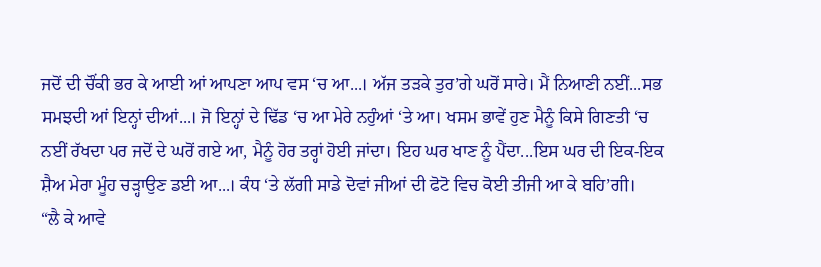ਜਦੋਂ ਦੀ ਚੌਂਕੀ ਭਰ ਕੇ ਆਈ ਆਂ ਆਪਣਾ ਆਪ ਵਸ ‘ਚ ਆ...। ਅੱਜ ਤੜਕੇ ਤੁਰ’ਗੇ ਘਰੋਂ ਸਾਰੇ। ਮੈਂ ਨਿਆਣੀ ਨਈਂ...ਸਭ ਸਮਝਦੀ ਆਂ ਇਨ੍ਹਾਂ ਦੀਆਂ...। ਜੋ ਇਨ੍ਹਾਂ ਦੇ ਢਿੱਡ ‘ਚ ਆ ਮੇਰੇ ਨਹੁੰਆਂ ‘ਤੇ ਆ। ਖਸਮ ਭਾਵੇਂ ਹੁਣ ਮੈਨੂੰ ਕਿਸੇ ਗਿਣਤੀ ‘ਚ ਨਈਂ ਰੱਖਦਾ ਪਰ ਜਦੋਂ ਦੇ ਘਰੋਂ ਗਏ ਆ, ਮੈਨੂੰ ਹੋਰ ਤਰ੍ਹਾਂ ਹੋਈ ਜਾਂਦਾ। ਇਹ ਘਰ ਖਾਣ ਨੂੰ ਪੈਂਦਾ...ਇਸ ਘਰ ਦੀ ਇਕ-ਇਕ ਸ਼ੈਅ ਮੇਰਾ ਮੂੰਹ ਚੜ੍ਹਾਉਣ ਡਈ ਆ...। ਕੰਧ ‘ਤੇ ਲੱਗੀ ਸਾਡੇ ਦੋਵਾਂ ਜੀਆਂ ਦੀ ਫੋਟੋ ਵਿਚ ਕੋਈ ਤੀਜੀ ਆ ਕੇ ਬਹਿ’ਗੀ।
“ਲੈ ਕੇ ਆਵੇ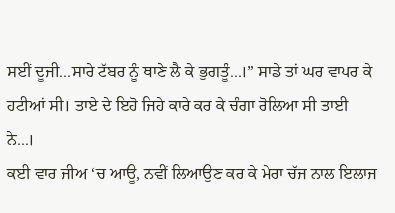ਸਈਂ ਦੂਜੀ...ਸਾਰੇ ਟੱਬਰ ਨੂੰ ਥਾਣੇ ਲੈ ਕੇ ਭੁਗਤੂੰ...।” ਸਾਡੇ ਤਾਂ ਘਰ ਵਾਪਰ ਕੇ ਹਟੀਆਂ ਸੀ। ਤਾਏ ਦੇ ਇਹੋ ਜਿਹੇ ਕਾਰੇ ਕਰ ਕੇ ਚੰਗਾ ਰੋਲਿਆ ਸੀ ਤਾਈ ਨੇ...।
ਕਈ ਵਾਰ ਜੀਅ ‘ਚ ਆਊ, ਨਵੀਂ ਲਿਆਉਣ ਕਰ ਕੇ ਮੇਰਾ ਚੱਜ ਨਾਲ ਇਲਾਜ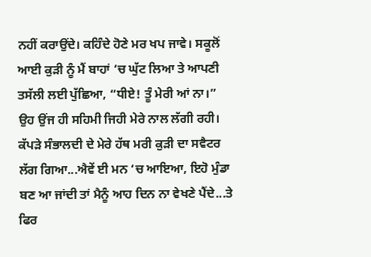ਨਹੀਂ ਕਰਾਉਂਦੇ। ਕਹਿੰਦੇ ਹੋਣੇ ਮਰ ਖਪ ਜਾਵੇ। ਸਕੂਲੋਂ ਆਈ ਕੁੜੀ ਨੂੰ ਮੈਂ ਬਾਹਾਂ ‘ਚ ਘੁੱਟ ਲਿਆ ਤੇ ਆਪਣੀ ਤਸੱਲੀ ਲਈ ਪੁੱਛਿਆ, “ਧੀਏ! ਤੂੰ ਮੇਰੀ ਆਂ ਨਾ।” ਉਹ ਉਂਜ ਹੀ ਸਹਿਮੀ ਜਿਹੀ ਮੇਰੇ ਨਾਲ ਲੱਗੀ ਰਹੀ। ਕੱਪੜੇ ਸੰਭਾਲਦੀ ਦੇ ਮੇਰੇ ਹੱਥ ਮਰੀ ਕੁੜੀ ਦਾ ਸਵੈਟਰ ਲੱਗ ਗਿਆ...ਐਵੇਂ ਈ ਮਨ ‘ਚ ਆਇਆ, ਇਹੋ ਮੁੰਡਾ ਬਣ ਆ ਜਾਂਦੀ ਤਾਂ ਮੈਨੂੰ ਆਹ ਦਿਨ ਨਾ ਵੇਖਣੇ ਪੈਂਦੇ...ਤੇ ਫਿਰ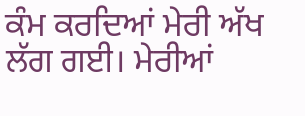ਕੰਮ ਕਰਦਿਆਂ ਮੇਰੀ ਅੱਖ ਲੱਗ ਗਈ। ਮੇਰੀਆਂ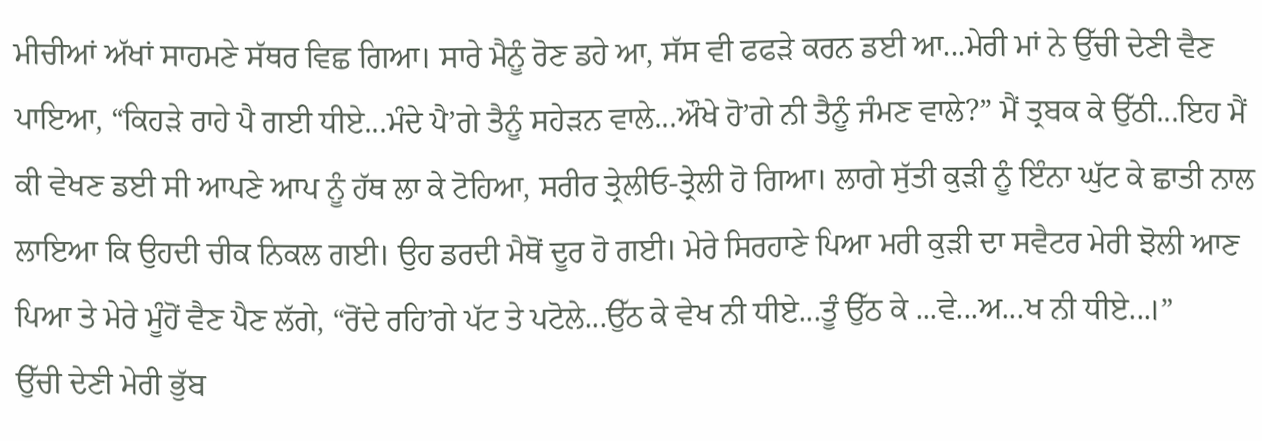ਮੀਚੀਆਂ ਅੱਖਾਂ ਸਾਹਮਣੇ ਸੱਥਰ ਵਿਛ ਗਿਆ। ਸਾਰੇ ਮੈਨੂੰ ਰੋਣ ਡਹੇ ਆ, ਸੱਸ ਵੀ ਫਫੜੇ ਕਰਨ ਡਈ ਆ...ਮੇਰੀ ਮਾਂ ਨੇ ਉੱਚੀ ਦੇਣੀ ਵੈਣ ਪਾਇਆ, “ਕਿਹੜੇ ਰਾਹੇ ਪੈ ਗਈ ਧੀਏ...ਮੰਦੇ ਪੈ’ਗੇ ਤੈਨੂੰ ਸਹੇੜਨ ਵਾਲੇ...ਔਖੇ ਹੋ’ਗੇ ਨੀ ਤੈਨੂੰ ਜੰਮਣ ਵਾਲੇ?” ਮੈਂ ਤ੍ਰਬਕ ਕੇ ਉੱਠੀ...ਇਹ ਮੈਂ ਕੀ ਵੇਖਣ ਡਈ ਸੀ ਆਪਣੇ ਆਪ ਨੂੰ ਹੱਥ ਲਾ ਕੇ ਟੋਹਿਆ, ਸਰੀਰ ਤ੍ਰੇਲੀਓ-ਤ੍ਰੇਲੀ ਹੋ ਗਿਆ। ਲਾਗੇ ਸੁੱਤੀ ਕੁੜੀ ਨੂੰ ਇੰਨਾ ਘੁੱਟ ਕੇ ਛਾਤੀ ਨਾਲ ਲਾਇਆ ਕਿ ਉਹਦੀ ਚੀਕ ਨਿਕਲ ਗਈ। ਉਹ ਡਰਦੀ ਮੈਥੋਂ ਦੂਰ ਹੋ ਗਈ। ਮੇਰੇ ਸਿਰਹਾਣੇ ਪਿਆ ਮਰੀ ਕੁੜੀ ਦਾ ਸਵੈਟਰ ਮੇਰੀ ਝੋਲੀ ਆਣ ਪਿਆ ਤੇ ਮੇਰੇ ਮੂੰਹੋਂ ਵੈਣ ਪੈਣ ਲੱਗੇ, “ਰੋਂਦੇ ਰਹਿ’ਗੇ ਪੱਟ ਤੇ ਪਟੋਲੇ...ਉੱਠ ਕੇ ਵੇਖ ਨੀ ਧੀਏ...ਤੂੰ ਉੱਠ ਕੇ ...ਵੇ...ਅ...ਖ ਨੀ ਧੀਏ...।”
ਉੱਚੀ ਦੇਣੀ ਮੇਰੀ ਭੁੱਬ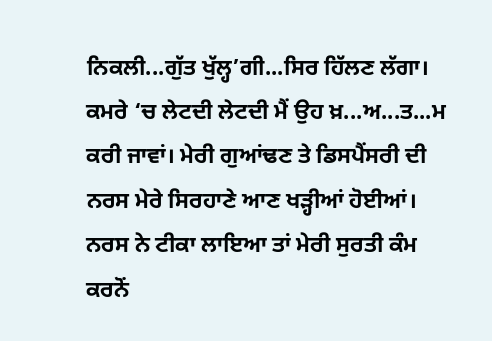ਨਿਕਲੀ...ਗੁੱਤ ਖੁੱਲ੍ਹ’ਗੀ...ਸਿਰ ਹਿੱਲਣ ਲੱਗਾ। ਕਮਰੇ ‘ਚ ਲੇਟਦੀ ਲੇਟਦੀ ਮੈਂ ਉਹ ਖ਼...ਅ...ਤ...ਮ ਕਰੀ ਜਾਵਾਂ। ਮੇਰੀ ਗੁਆਂਢਣ ਤੇ ਡਿਸਪੈਂਸਰੀ ਦੀ ਨਰਸ ਮੇਰੇ ਸਿਰਹਾਣੇ ਆਣ ਖੜ੍ਹੀਆਂ ਹੋਈਆਂ। ਨਰਸ ਨੇ ਟੀਕਾ ਲਾਇਆ ਤਾਂ ਮੇਰੀ ਸੁਰਤੀ ਕੰਮ ਕਰਨੋਂ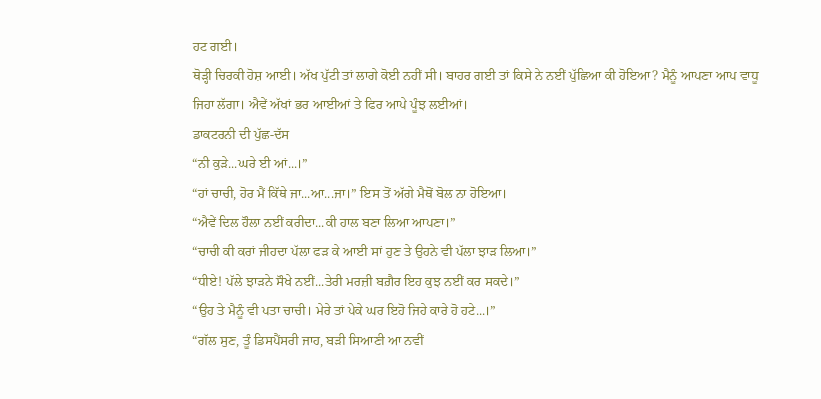ਹਟ ਗਈ।
ਥੋੜ੍ਹੀ ਚਿਰਕੀ ਹੋਸ਼ ਆਈ। ਅੱਖ ਪੁੱਟੀ ਤਾਂ ਲਾਗੇ ਕੋਈ ਨਹੀਂ ਸੀ। ਬਾਹਰ ਗਈ ਤਾਂ ਕਿਸੇ ਨੇ ਨਈਂ ਪੁੱਛਿਆ ਕੀ ਹੋਇਆ? ਮੈਨੂੰ ਆਪਣਾ ਆਪ ਵਾਧੂ ਜਿਹਾ ਲੱਗਾ। ਐਵੇਂ ਅੱਖਾਂ ਭਰ ਆਈਆਂ ਤੇ ਫਿਰ ਆਪੇ ਪੂੰਝ ਲਈਆਂ।
ਡਾਕਟਰਨੀ ਦੀ ਪੁੱਛ-ਦੱਸ
“ਨੀ ਕੁੜੇ...ਘਰੇ ਈ ਆਂ...।”
“ਹਾਂ ਚਾਚੀ, ਹੋਰ ਮੈਂ ਕਿੱਥੇ ਜਾ...ਆ...ਜਾ।” ਇਸ ਤੋਂ ਅੱਗੇ ਮੈਥੋਂ ਬੋਲ ਨਾ ਹੋਇਆ।
“ਐਵੇਂ ਦਿਲ ਹੌਲਾ ਨਈਂ ਕਰੀਦਾ...ਕੀ ਹਾਲ ਬਣਾ ਲਿਆ ਆਪਣਾ।”
“ਚਾਚੀ ਕੀ ਕਰਾਂ ਜੀਹਦਾ ਪੱਲਾ ਫੜ ਕੇ ਆਈ ਸਾਂ ਹੁਣ ਤੇ ਉਹਨੇ ਵੀ ਪੱਲਾ ਝਾੜ ਲਿਆ।”
“ਧੀਏ! ਪੱਲੇ ਝਾੜਨੇ ਸੌਖੇ ਨਈਂ...ਤੇਰੀ ਮਰਜ਼ੀ ਬਗ਼ੈਰ ਇਹ ਕੁਝ ਨਈਂ ਕਰ ਸਕਦੇ।”
“ਉਹ ਤੇ ਮੈਨੂੰ ਵੀ ਪਤਾ ਚਾਚੀ। ਮੇਰੇ ਤਾਂ ਪੇਕੇ ਘਰ ਇਹੋ ਜਿਹੇ ਕਾਰੇ ਹੋ ਹਟੇ...।”
“ਗੱਲ ਸੁਣ, ਤੂੰ ਡਿਸਪੈਂਸਰੀ ਜਾਹ, ਬੜੀ ਸਿਆਣੀ ਆ ਨਵੀਂ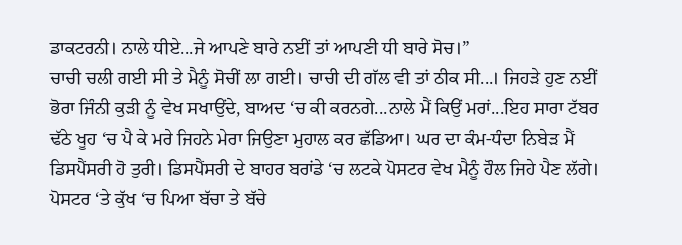ਡਾਕਟਰਨੀ। ਨਾਲੇ ਧੀਏ...ਜੇ ਆਪਣੇ ਬਾਰੇ ਨਈਂ ਤਾਂ ਆਪਣੀ ਧੀ ਬਾਰੇ ਸੋਚ।”
ਚਾਚੀ ਚਲੀ ਗਈ ਸੀ ਤੇ ਮੈਨੂੰ ਸੋਚੀਂ ਲਾ ਗਈ। ਚਾਚੀ ਦੀ ਗੱਲ ਵੀ ਤਾਂ ਠੀਕ ਸੀ...। ਜਿਹੜੇ ਹੁਣ ਨਈਂ ਭੋਰਾ ਜਿੰਨੀ ਕੁੜੀ ਨੂੰ ਵੇਖ ਸਖਾਉਂਦੇ, ਬਾਅਦ ‘ਚ ਕੀ ਕਰਨਗੇ...ਨਾਲੇ ਮੈਂ ਕਿਉਂ ਮਰਾਂ...ਇਹ ਸਾਰਾ ਟੱਬਰ ਢੱਠੇ ਖੂਹ ‘ਚ ਪੈ ਕੇ ਮਰੇ ਜਿਹਨੇ ਮੇਰਾ ਜਿਉਣਾ ਮੁਹਾਲ ਕਰ ਛੱਡਿਆ। ਘਰ ਦਾ ਕੰਮ-ਧੰਦਾ ਨਿਬੇੜ ਮੈਂ ਡਿਸਪੈਂਸਰੀ ਹੋ ਤੁਰੀ। ਡਿਸਪੈਂਸਰੀ ਦੇ ਬਾਹਰ ਬਰਾਂਡੇ ‘ਚ ਲਟਕੇ ਪੋਸਟਰ ਵੇਖ ਮੈਨੂੰ ਹੌਲ ਜਿਹੇ ਪੈਣ ਲੱਗੇ। ਪੋਸਟਰ ‘ਤੇ ਕੁੱਖ ‘ਚ ਪਿਆ ਬੱਚਾ ਤੇ ਬੱਚੇ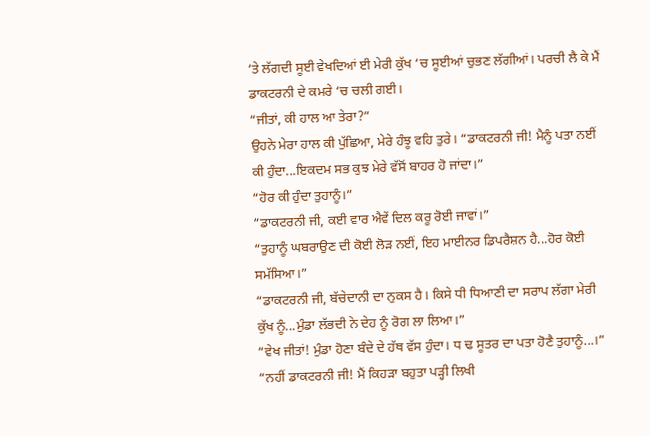‘ਤੇ ਲੱਗਦੀ ਸੂਈ ਵੇਖਦਿਆਂ ਈ ਮੇਰੀ ਕੁੱਖ ‘ਚ ਸੂਈਆਂ ਚੁਭਣ ਲੱਗੀਆਂ। ਪਰਚੀ ਲੈ ਕੇ ਮੈਂ ਡਾਕਟਰਨੀ ਦੇ ਕਮਰੇ ‘ਚ ਚਲੀ ਗਈ।
“ਜੀਤਾਂ, ਕੀ ਹਾਲ ਆ ਤੇਰਾ?”
ਉਹਨੇ ਮੇਰਾ ਹਾਲ ਕੀ ਪੁੱਛਿਆ, ਮੇਰੇ ਹੰਝੂ ਵਹਿ ਤੁਰੇ। “ਡਾਕਟਰਨੀ ਜੀ! ਮੈਨੂੰ ਪਤਾ ਨਈਂ ਕੀ ਹੁੰਦਾ...ਇਕਦਮ ਸਭ ਕੁਝ ਮੇਰੇ ਵੱਸੋਂ ਬਾਹਰ ਹੋ ਜਾਂਦਾ।”
“ਹੋਰ ਕੀ ਹੁੰਦਾ ਤੁਹਾਨੂੰ।”
“ਡਾਕਟਰਨੀ ਜੀ, ਕਈ ਵਾਰ ਐਵੇਂ ਦਿਲ ਕਰੂ ਰੋਈ ਜਾਵਾਂ।”
“ਤੁਹਾਨੂੰ ਘਬਰਾਉਣ ਦੀ ਕੋਈ ਲੋੜ ਨਈਂ, ਇਹ ਮਾਈਨਰ ਡਿਪਰੈਸ਼ਨ ਹੈ...ਹੋਰ ਕੋਈ ਸਮੱਸਿਆ।”
“ਡਾਕਟਰਨੀ ਜੀ, ਬੱਚੇਦਾਨੀ ਦਾ ਨੁਕਸ ਹੈ। ਕਿਸੇ ਧੀ ਧਿਆਣੀ ਦਾ ਸਰਾਪ ਲੱਗਾ ਮੇਰੀ ਕੁੱਖ ਨੂੰ...ਮੁੰਡਾ ਲੱਭਦੀ ਨੇ ਦੇਹ ਨੂੰ ਰੋਗ ਲਾ ਲਿਆ।”
“ਵੇਖ ਜੀਤਾਂ! ਮੁੰਡਾ ਹੋਣਾ ਬੰਦੇ ਦੇ ਹੱਥ ਵੱਸ ਹੁੰਦਾ। ਧ ਢ ਸੂਤਰ ਦਾ ਪਤਾ ਹੋਣੈ ਤੁਹਾਨੂੰ...।”
“ਨਹੀਂ ਡਾਕਟਰਨੀ ਜੀ! ਮੈਂ ਕਿਹੜਾ ਬਹੁਤਾ ਪੜ੍ਹੀ ਲਿਖੀ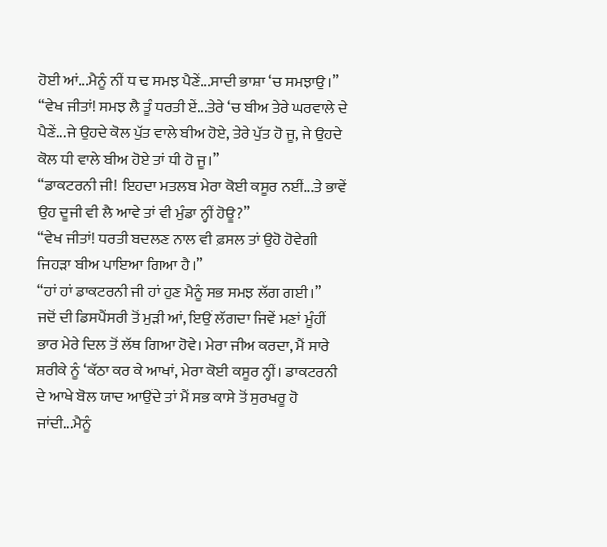ਹੋਈ ਆਂ...ਮੈਨੂੰ ਨੀਂ ਧ ਢ ਸਮਝ ਪੈਣੇਂ...ਸਾਦੀ ਭਾਸ਼ਾ ‘ਚ ਸਮਝਾਉ।”
“ਵੇਖ ਜੀਤਾਂ! ਸਮਝ ਲੈ ਤੂੰ ਧਰਤੀ ਏਂ...ਤੇਰੇ ‘ਚ ਬੀਅ ਤੇਰੇ ਘਰਵਾਲੇ ਦੇ ਪੈਣੇਂ...ਜੇ ਉਹਦੇ ਕੋਲ ਪੁੱਤ ਵਾਲੇ ਬੀਅ ਹੋਏ, ਤੇਰੇ ਪੁੱਤ ਹੋ ਜੂ, ਜੇ ਉਹਦੇ ਕੋਲ ਧੀ ਵਾਲੇ ਬੀਅ ਹੋਏ ਤਾਂ ਧੀ ਹੋ ਜੂ।”
“ਡਾਕਟਰਨੀ ਜੀ! ਇਹਦਾ ਮਤਲਬ ਮੇਰਾ ਕੋਈ ਕਸੂਰ ਨਈਂ...ਤੇ ਭਾਵੇਂ ਉਹ ਦੂਜੀ ਵੀ ਲੈ ਆਵੇ ਤਾਂ ਵੀ ਮੁੰਡਾ ਨ੍ਹੀਂ ਹੋਊ?”
“ਵੇਖ ਜੀਤਾਂ! ਧਰਤੀ ਬਦਲਣ ਨਾਲ ਵੀ ਫ਼ਸਲ ਤਾਂ ਉਹੋ ਹੋਵੇਗੀ ਜਿਹੜਾ ਬੀਅ ਪਾਇਆ ਗਿਆ ਹੈ।”
“ਹਾਂ ਹਾਂ ਡਾਕਟਰਨੀ ਜੀ ਹਾਂ ਹੁਣ ਮੈਨੂੰ ਸਭ ਸਮਝ ਲੱਗ ਗਈ।”
ਜਦੋਂ ਦੀ ਡਿਸਪੈਂਸਰੀ ਤੋਂ ਮੁੜੀ ਆਂ, ਇਉਂ ਲੱਗਦਾ ਜਿਵੇਂ ਮਣਾਂ ਮੂੰਹੀਂ ਭਾਰ ਮੇਰੇ ਦਿਲ ਤੋਂ ਲੱਥ ਗਿਆ ਹੋਵੇ। ਮੇਰਾ ਜੀਅ ਕਰਦਾ, ਮੈਂ ਸਾਰੇ ਸ਼ਰੀਕੇ ਨੂੰ ‘ਕੱਠਾ ਕਰ ਕੇ ਆਖਾਂ, ਮੇਰਾ ਕੋਈ ਕਸੂਰ ਨ੍ਹੀਂ। ਡਾਕਟਰਨੀ ਦੇ ਆਖੇ ਬੋਲ ਯਾਦ ਆਉਂਦੇ ਤਾਂ ਮੈਂ ਸਭ ਕਾਸੇ ਤੋਂ ਸੁਰਖਰੂ ਹੋ ਜਾਂਦੀ...ਮੈਨੂੰ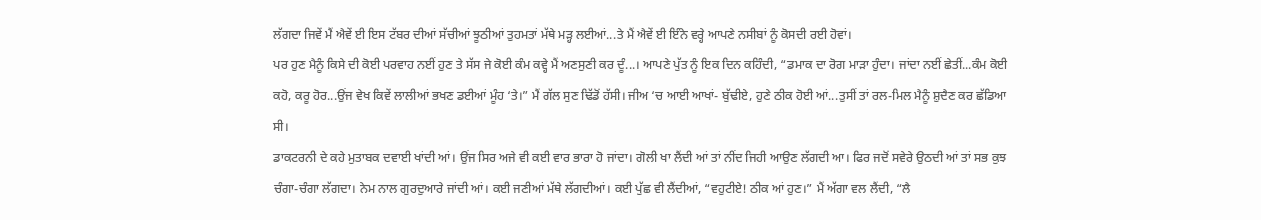ਲੱਗਦਾ ਜਿਵੇਂ ਮੈਂ ਐਵੇਂ ਈ ਇਸ ਟੱਬਰ ਦੀਆਂ ਸੱਚੀਆਂ ਝੂਠੀਆਂ ਤੁਹਮਤਾਂ ਮੱਥੇ ਮੜ੍ਹ ਲਈਆਂ...ਤੇ ਮੈਂ ਐਵੇਂ ਈ ਇੰਨੇ ਵਰ੍ਹੇ ਆਪਣੇ ਨਸੀਬਾਂ ਨੂੰ ਕੋਸਦੀ ਰਈ ਹੋਵਾਂ।
ਪਰ ਹੁਣ ਮੈਨੂੰ ਕਿਸੇ ਦੀ ਕੋਈ ਪਰਵਾਹ ਨਈਂ ਹੁਣ ਤੇ ਸੱਸ ਜੇ ਕੋਈ ਕੰਮ ਕਵ੍ਹੇ ਮੈਂ ਅਣਸੁਣੀ ਕਰ ਦੂੰ...। ਆਪਣੇ ਪੁੱਤ ਨੂੰ ਇਕ ਦਿਨ ਕਹਿੰਦੀ, “ਡਮਾਕ ਦਾ ਰੋਗ ਮਾੜਾ ਹੁੰਦਾ। ਜਾਂਦਾ ਨਈਂ ਛੇਤੀਂ...ਕੰਮ ਕੋਈ ਕਹੋ, ਕਰੂ ਹੋਰ...ਉਂਜ ਵੇਖ ਕਿਵੇਂ ਲਾਲੀਆਂ ਭਖਣ ਡਈਆਂ ਮੂੰਹ ‘ਤੇ।” ਮੈਂ ਗੱਲ ਸੁਣ ਢਿੱਡੋਂ ਹੱਸੀ। ਜੀਅ ‘ਚ ਆਈ ਆਖਾਂ- ਬੁੱਢੀਏ, ਹੁਣੇ ਠੀਕ ਹੋਈ ਆਂ...ਤੁਸੀਂ ਤਾਂ ਰਲ-ਮਿਲ ਮੈਨੂੰ ਸ਼ੁਦੈਣ ਕਰ ਛੱਡਿਆ ਸੀ।
ਡਾਕਟਰਨੀ ਦੇ ਕਹੇ ਮੁਤਾਬਕ ਦਵਾਈ ਖਾਂਦੀ ਆਂ। ਉਂਜ ਸਿਰ ਅਜੇ ਵੀ ਕਈ ਵਾਰ ਭਾਰਾ ਹੋ ਜਾਂਦਾ। ਗੋਲੀ ਖਾ ਲੈਂਦੀ ਆਂ ਤਾਂ ਨੀਂਦ ਜਿਹੀ ਆਉਣ ਲੱਗਦੀ ਆ। ਫਿਰ ਜਦੋਂ ਸਵੇਰੇ ਉਠਦੀ ਆਂ ਤਾਂ ਸਭ ਕੁਝ ਚੰਗਾ-ਚੰਗਾ ਲੱਗਦਾ। ਨੇਮ ਨਾਲ ਗੁਰਦੁਆਰੇ ਜਾਂਦੀ ਆਂ। ਕਈ ਜਣੀਆਂ ਮੱਥੇ ਲੱਗਦੀਆਂ। ਕਈ ਪੁੱਛ ਵੀ ਲੈਂਦੀਆਂ, “ਵਹੁਟੀਏ! ਠੀਕ ਆਂ ਹੁਣ।” ਮੈਂ ਅੱਗਾ ਵਲ ਲੈਂਦੀ, “ਲੈ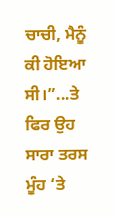ਚਾਚੀ, ਮੈਨੂੰ ਕੀ ਹੋਇਆ ਸੀ।”...ਤੇ ਫਿਰ ਉਹ ਸਾਰਾ ਤਰਸ ਮੂੰਹ ‘ਤੇ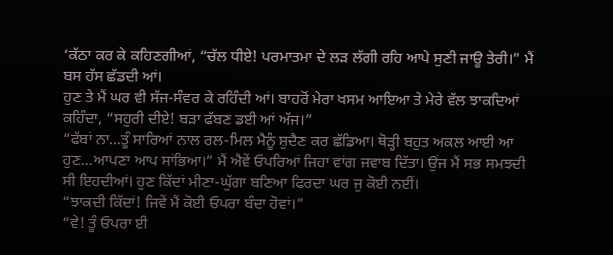‘ਕੱਠਾ ਕਰ ਕੇ ਕਹਿਣਗੀਆਂ, “ਚੱਲ ਧੀਏ! ਪਰਮਾਤਮਾ ਦੇ ਲੜ ਲੱਗੀ ਰਹਿ ਆਪੇ ਸੁਣੀ ਜਾਊ ਤੇਰੀ।” ਮੈਂ ਬਸ ਹੱਸ ਛੱਡਦੀ ਆਂ।
ਹੁਣ ਤੇ ਮੈਂ ਘਰ ਵੀ ਸੱਜ-ਸੰਵਰ ਕੇ ਰਹਿੰਦੀ ਆਂ। ਬਾਹਰੋਂ ਮੇਰਾ ਖਸਮ ਆਇਆ ਤੇ ਮੇਰੇ ਵੱਲ ਝਾਕਦਿਆਂ ਕਹਿੰਦਾ, “ਸਹੁਰੀ ਦੀਏ! ਬੜਾ ਫੱਬਣ ਡਈ ਆਂ ਅੱਜ।”
“ਫੱਬਾਂ ਨਾ...ਤੂੰ ਸਾਰਿਆਂ ਨਾਲ ਰਲ-ਮਿਲ ਮੈਨੂੰ ਸ਼ੁਦੈਣ ਕਰ ਛੱਡਿਆ। ਥੋੜ੍ਹੀ ਬਹੁਤ ਅਕਲ ਆਈ ਆ ਹੁਣ...ਆਪਣਾ ਆਪ ਸਾਂਭਿਆ।” ਮੈਂ ਐਵੇਂ ਓਪਰਿਆਂ ਜਿਹਾ ਵਾਂਗ ਜਵਾਬ ਦਿੱਤਾ। ਉਂਜ ਮੈਂ ਸਭ ਸਮਝਦੀ ਸੀ ਇਹਦੀਆਂ। ਹੁਣ ਕਿੱਦਾਂ ਮੀਣਾ-ਘੁੱਗਾ ਬਣਿਆ ਫਿਰਦਾ ਘਰ ਜੁ ਕੋਈ ਨਈਂ।
“ਝਾਕਦੀ ਕਿੱਦਾਂ! ਜਿਵੇਂ ਮੈਂ ਕੋਈ ਓਪਰਾ ਬੰਦਾ ਹੋਵਾਂ।”
“ਵੇ! ਤੂੰ ਓਪਰਾ ਈ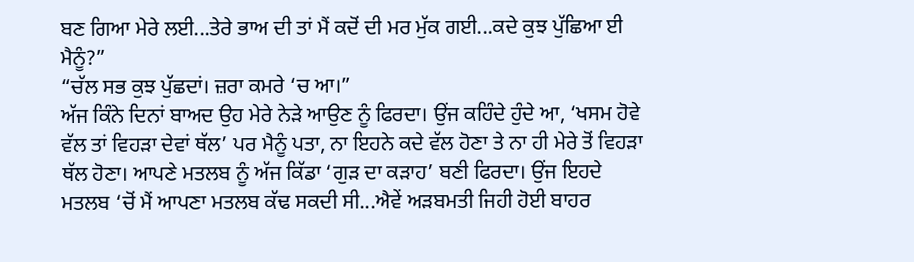ਬਣ ਗਿਆ ਮੇਰੇ ਲਈ...ਤੇਰੇ ਭਾਅ ਦੀ ਤਾਂ ਮੈਂ ਕਦੋਂ ਦੀ ਮਰ ਮੁੱਕ ਗਈ...ਕਦੇ ਕੁਝ ਪੁੱਛਿਆ ਈ ਮੈਨੂੰ?”
“ਚੱਲ ਸਭ ਕੁਝ ਪੁੱਛਦਾਂ। ਜ਼ਰਾ ਕਮਰੇ ‘ਚ ਆ।”
ਅੱਜ ਕਿੰਨੇ ਦਿਨਾਂ ਬਾਅਦ ਉਹ ਮੇਰੇ ਨੇੜੇ ਆਉਣ ਨੂੰ ਫਿਰਦਾ। ਉਂਜ ਕਹਿੰਦੇ ਹੁੰਦੇ ਆ, ‘ਖਸਮ ਹੋਵੇ ਵੱਲ ਤਾਂ ਵਿਹੜਾ ਦੇਵਾਂ ਥੱਲ’ ਪਰ ਮੈਨੂੰ ਪਤਾ, ਨਾ ਇਹਨੇ ਕਦੇ ਵੱਲ ਹੋਣਾ ਤੇ ਨਾ ਹੀ ਮੇਰੇ ਤੋਂ ਵਿਹੜਾ ਥੱਲ ਹੋਣਾ। ਆਪਣੇ ਮਤਲਬ ਨੂੰ ਅੱਜ ਕਿੱਡਾ ‘ਗੁੜ ਦਾ ਕੜਾਹ’ ਬਣੀ ਫਿਰਦਾ। ਉਂਜ ਇਹਦੇ ਮਤਲਬ ‘ਚੋਂ ਮੈਂ ਆਪਣਾ ਮਤਲਬ ਕੱਢ ਸਕਦੀ ਸੀ...ਐਵੇਂ ਅੜਬਮਤੀ ਜਿਹੀ ਹੋਈ ਬਾਹਰ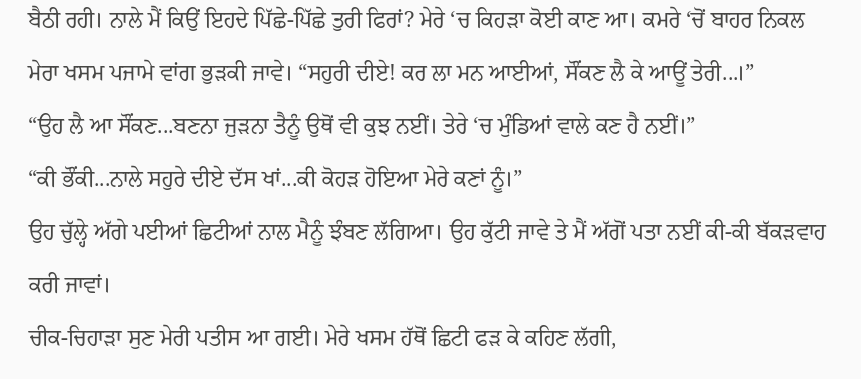ਬੈਠੀ ਰਹੀ। ਨਾਲੇ ਮੈਂ ਕਿਉਂ ਇਹਦੇ ਪਿੱਛੇ-ਪਿੱਛੇ ਤੁਰੀ ਫਿਰਾਂ? ਮੇਰੇ ‘ਚ ਕਿਹੜਾ ਕੋਈ ਕਾਣ ਆ। ਕਮਰੇ ‘ਚੋਂ ਬਾਹਰ ਨਿਕਲ ਮੇਰਾ ਖਸਮ ਪਜਾਮੇ ਵਾਂਗ ਭੁੜਕੀ ਜਾਵੇ। “ਸਹੁਰੀ ਦੀਏ! ਕਰ ਲਾ ਮਨ ਆਈਆਂ, ਸੌਂਕਣ ਲੈ ਕੇ ਆਊਂ ਤੇਰੀ...।”
“ਉਹ ਲੈ ਆ ਸੌਂਕਣ...ਬਣਨਾ ਜੁੜਨਾ ਤੈਨੂੰ ਉਥੋਂ ਵੀ ਕੁਝ ਨਈਂ। ਤੇਰੇ ‘ਚ ਮੁੰਡਿਆਂ ਵਾਲੇ ਕਣ ਹੈ ਨਈਂ।”
“ਕੀ ਭੌਂਕੀ...ਨਾਲੇ ਸਹੁਰੇ ਦੀਏ ਦੱਸ ਖਾਂ...ਕੀ ਕੋਹੜ ਹੋਇਆ ਮੇਰੇ ਕਣਾਂ ਨੂੰ।”
ਉਹ ਚੁੱਲ੍ਹੇ ਅੱਗੇ ਪਈਆਂ ਛਿਟੀਆਂ ਨਾਲ ਮੈਨੂੰ ਝੰਬਣ ਲੱਗਿਆ। ਉਹ ਕੁੱਟੀ ਜਾਵੇ ਤੇ ਮੈਂ ਅੱਗੋਂ ਪਤਾ ਨਈਂ ਕੀ-ਕੀ ਬੱਕੜਵਾਹ ਕਰੀ ਜਾਵਾਂ।
ਚੀਕ-ਚਿਹਾੜਾ ਸੁਣ ਮੇਰੀ ਪਤੀਸ ਆ ਗਈ। ਮੇਰੇ ਖਸਮ ਹੱਥੋਂ ਛਿਟੀ ਫੜ ਕੇ ਕਹਿਣ ਲੱਗੀ,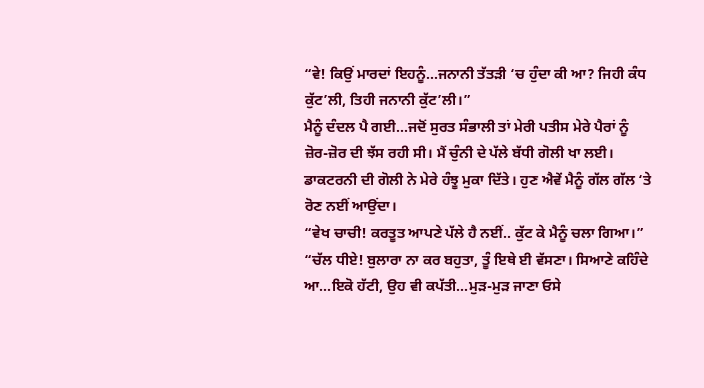“ਵੇ! ਕਿਉਂ ਮਾਰਦਾਂ ਇਹਨੂੰ...ਜਨਾਨੀ ਤੱਤੜੀ ‘ਚ ਹੁੰਦਾ ਕੀ ਆ? ਜਿਹੀ ਕੰਧ ਕੁੱਟ’ਲੀ, ਤਿਹੀ ਜਨਾਨੀ ਕੁੱਟ’ਲੀ।”
ਮੈਨੂੰ ਦੰਦਲ ਪੈ ਗਈ...ਜਦੋਂ ਸੁਰਤ ਸੰਭਾਲੀ ਤਾਂ ਮੇਰੀ ਪਤੀਸ ਮੇਰੇ ਪੈਰਾਂ ਨੂੰ ਜ਼ੋਰ-ਜ਼ੋਰ ਦੀ ਝੱਸ ਰਹੀ ਸੀ। ਮੈਂ ਚੁੰਨੀ ਦੇ ਪੱਲੇ ਬੱਧੀ ਗੋਲੀ ਖਾ ਲਈ। ਡਾਕਟਰਨੀ ਦੀ ਗੋਲੀ ਨੇ ਮੇਰੇ ਹੰਝੂ ਮੁਕਾ ਦਿੱਤੇ। ਹੁਣ ਐਵੇਂ ਮੈਨੂੰ ਗੱਲ ਗੱਲ ‘ਤੇ ਰੋਣ ਨਈਂ ਆਉਂਦਾ।
“ਵੇਖ ਚਾਚੀ! ਕਰਤੂਤ ਆਪਣੇ ਪੱਲੇ ਹੈ ਨਈਂ.. ਕੁੱਟ ਕੇ ਮੈਨੂੰ ਚਲਾ ਗਿਆ।”
“ਚੱਲ ਧੀਏ! ਬੁਲਾਰਾ ਨਾ ਕਰ ਬਹੁਤਾ, ਤੂੰ ਇਥੇ ਈ ਵੱਸਣਾ। ਸਿਆਣੇ ਕਹਿੰਦੇ ਆ...ਇਕੋ ਹੱਟੀ, ਉਹ ਵੀ ਕਪੱਤੀ...ਮੁੜ-ਮੁੜ ਜਾਣਾ ਓਸੇ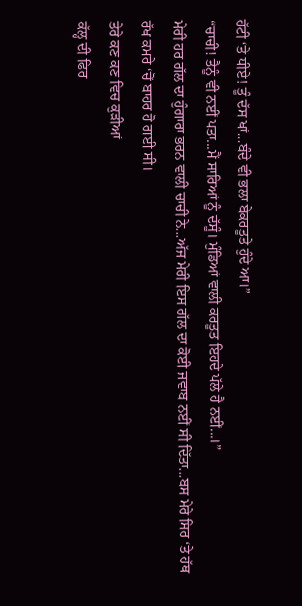ਹੱਟੀ ‘ਤੇ ਧੀਏ! ਤੂੰ ਦੱਸ ਖਾਂ...ਬੰਦੇ ਵੀ ਭਲਾ ਬੇਕਰਤੂਤੇ ਹੁੰਦੇ ਆ।”
“ਚਾਚੀ! ਤੈਨੂੰ ਵੀ ਨਈਂ ਪਤਾ...ਮੈਂ ਸਾਰਿਆਂ ਨੂੰ ਦੱਸੂੰ। ਮੁੰਡਿਆਂ ਵਾਲੀ ਕਰਤੂਤ ਇਹਦੇ ਪੱਲੇ ਹੈ ਨਈਂ...।”
ਮੇਰੀ ਹਰ ਗੱਲ ਦਾ ਹੁੰਗਾਰਾ ਭਰਨ ਵਾਲੀ ਚਾਚੀ ਨੇ...ਅੱਜ ਮੇਰੀ ਇਸ ਗੱਲ ਦਾ ਕੋਈ ਜਵਾਬ ਨਈਂ ਸੀ ਦਿੱਤਾ...ਬਸ ਮੇਰੇ ਸਿਰ ‘ਤੇ ਹੱਥ ਰੱਖ ਕਮਰੇ ‘ਚੋਂ ਬਾਹਰ ਹੋ ਗਈ ਸੀ।
ਤੇਰੇ ਕਣ ਕਣ ਵਿਚ ਕੁੜੀਆਂ
ਕੱਲ੍ਹ ਦੀ ਫਿਰ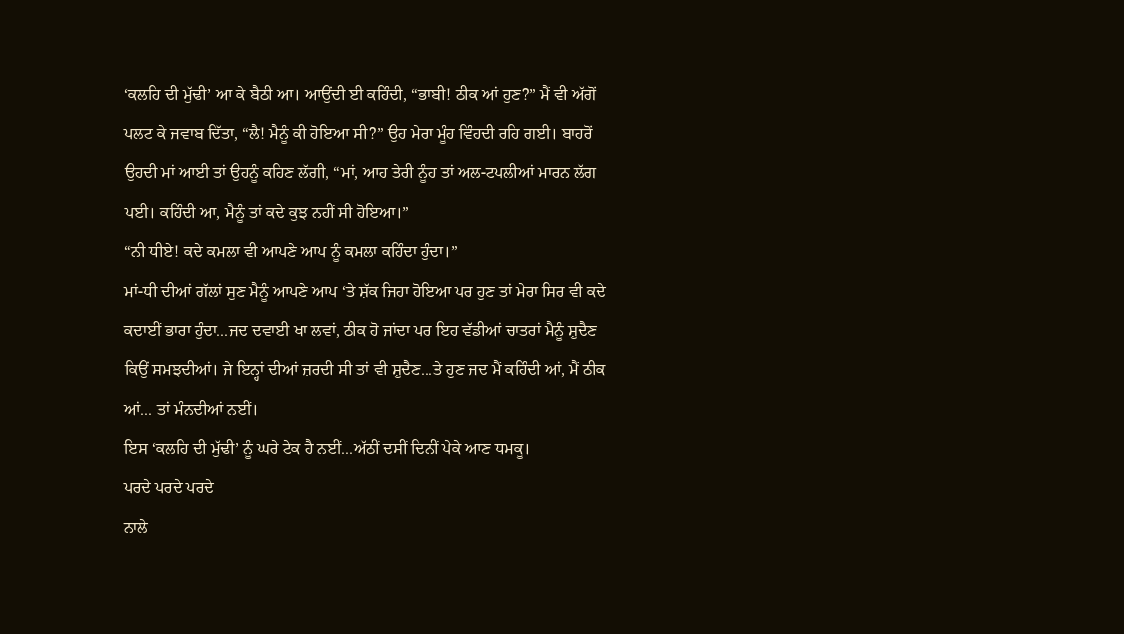‘ਕਲਹਿ ਦੀ ਮੁੱਢੀ’ ਆ ਕੇ ਬੈਠੀ ਆ। ਆਉਂਦੀ ਈ ਕਹਿੰਦੀ, “ਭਾਬੀ! ਠੀਕ ਆਂ ਹੁਣ?” ਮੈਂ ਵੀ ਅੱਗੋਂ ਪਲਟ ਕੇ ਜਵਾਬ ਦਿੱਤਾ, “ਲੈ! ਮੈਨੂੰ ਕੀ ਹੋਇਆ ਸੀ?” ਉਹ ਮੇਰਾ ਮੂੰਹ ਵਿੰਹਦੀ ਰਹਿ ਗਈ। ਬਾਹਰੋਂ ਉਹਦੀ ਮਾਂ ਆਈ ਤਾਂ ਉਹਨੂੰ ਕਹਿਣ ਲੱਗੀ, “ਮਾਂ, ਆਹ ਤੇਰੀ ਨੂੰਹ ਤਾਂ ਅਲ-ਟਪਲੀਆਂ ਮਾਰਨ ਲੱਗ ਪਈ। ਕਹਿੰਦੀ ਆ, ਮੈਨੂੰ ਤਾਂ ਕਦੇ ਕੁਝ ਨਹੀਂ ਸੀ ਹੋਇਆ।”
“ਨੀ ਧੀਏ! ਕਦੇ ਕਮਲਾ ਵੀ ਆਪਣੇ ਆਪ ਨੂੰ ਕਮਲਾ ਕਹਿੰਦਾ ਹੁੰਦਾ।”
ਮਾਂ-ਧੀ ਦੀਆਂ ਗੱਲਾਂ ਸੁਣ ਮੈਨੂੰ ਆਪਣੇ ਆਪ ‘ਤੇ ਸ਼ੱਕ ਜਿਹਾ ਹੋਇਆ ਪਰ ਹੁਣ ਤਾਂ ਮੇਰਾ ਸਿਰ ਵੀ ਕਦੇ ਕਦਾਈਂ ਭਾਰਾ ਹੁੰਦਾ...ਜਦ ਦਵਾਈ ਖਾ ਲਵਾਂ, ਠੀਕ ਹੋ ਜਾਂਦਾ ਪਰ ਇਹ ਵੱਡੀਆਂ ਚਾਤਰਾਂ ਮੈਨੂੰ ਸ਼ੁਦੈਣ ਕਿਉਂ ਸਮਝਦੀਆਂ। ਜੇ ਇਨ੍ਹਾਂ ਦੀਆਂ ਜ਼ਰਦੀ ਸੀ ਤਾਂ ਵੀ ਸ਼ੁਦੈਣ...ਤੇ ਹੁਣ ਜਦ ਮੈਂ ਕਹਿੰਦੀ ਆਂ, ਮੈਂ ਠੀਕ ਆਂ... ਤਾਂ ਮੰਨਦੀਆਂ ਨਈਂ।
ਇਸ ‘ਕਲਹਿ ਦੀ ਮੁੱਢੀ’ ਨੂੰ ਘਰੇ ਟੇਕ ਹੈ ਨਈਂ...ਅੱਠੀਂ ਦਸੀਂ ਦਿਨੀਂ ਪੇਕੇ ਆਣ ਧਮਕੂ।
ਪਰਦੇ ਪਰਦੇ ਪਰਦੇ
ਨਾਲੇ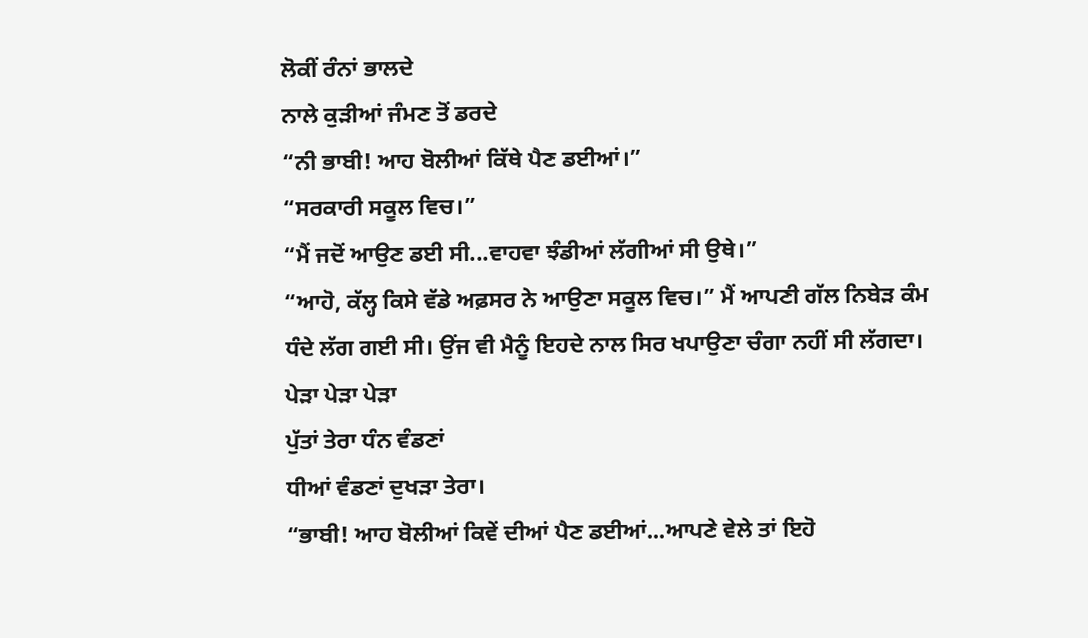ਲੋਕੀਂ ਰੰਨਾਂ ਭਾਲਦੇ
ਨਾਲੇ ਕੁੜੀਆਂ ਜੰਮਣ ਤੋਂ ਡਰਦੇ
“ਨੀ ਭਾਬੀ! ਆਹ ਬੋਲੀਆਂ ਕਿੱਥੇ ਪੈਣ ਡਈਆਂ।”
“ਸਰਕਾਰੀ ਸਕੂਲ ਵਿਚ।”
“ਮੈਂ ਜਦੋਂ ਆਉਣ ਡਈ ਸੀ...ਵਾਹਵਾ ਝੰਡੀਆਂ ਲੱਗੀਆਂ ਸੀ ਉਥੇ।”
“ਆਹੋ, ਕੱਲ੍ਹ ਕਿਸੇ ਵੱਡੇ ਅਫ਼ਸਰ ਨੇ ਆਉਣਾ ਸਕੂਲ ਵਿਚ।” ਮੈਂ ਆਪਣੀ ਗੱਲ ਨਿਬੇੜ ਕੰਮ ਧੰਦੇ ਲੱਗ ਗਈ ਸੀ। ਉਂਜ ਵੀ ਮੈਨੂੰ ਇਹਦੇ ਨਾਲ ਸਿਰ ਖਪਾਉਣਾ ਚੰਗਾ ਨਹੀਂ ਸੀ ਲੱਗਦਾ।
ਪੇੜਾ ਪੇੜਾ ਪੇੜਾ
ਪੁੱਤਾਂ ਤੇਰਾ ਧੰਨ ਵੰਡਣਾਂ
ਧੀਆਂ ਵੰਡਣਾਂ ਦੁਖੜਾ ਤੇਰਾ।
“ਭਾਬੀ! ਆਹ ਬੋਲੀਆਂ ਕਿਵੇਂ ਦੀਆਂ ਪੈਣ ਡਈਆਂ...ਆਪਣੇ ਵੇਲੇ ਤਾਂ ਇਹੋ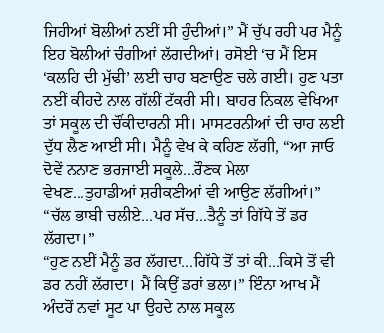ਜਿਹੀਆਂ ਬੋਲੀਆਂ ਨਈਂ ਸੀ ਹੁੰਦੀਆਂ।” ਮੈਂ ਚੁੱਪ ਰਹੀ ਪਰ ਮੈਨੂੰ ਇਹ ਬੋਲੀਆਂ ਚੰਗੀਆਂ ਲੱਗਦੀਆਂ। ਰਸੋਈ ‘ਚ ਮੈਂ ਇਸ ‘ਕਲਹਿ ਦੀ ਮੁੱਢੀ’ ਲਈ ਚਾਹ ਬਣਾਉਣ ਚਲੇ ਗਈ। ਹੁਣ ਪਤਾ ਨਈਂ ਕੀਹਦੇ ਨਾਲ ਗੱਲੀਂ ਟੱਕਰੀ ਸੀ। ਬਾਹਰ ਨਿਕਲ ਵੇਖਿਆ ਤਾਂ ਸਕੂਲ ਦੀ ਚੌਂਕੀਦਾਰਨੀ ਸੀ। ਮਾਸਟਰਨੀਆਂ ਦੀ ਚਾਹ ਲਈ ਦੁੱਧ ਲੈਣ ਆਈ ਸੀ। ਮੈਨੂੰ ਵੇਖ ਕੇ ਕਹਿਣ ਲੱਗੀ, “ਆ ਜਾਓ ਦੋਵੇਂ ਨਨਾਣ ਭਰਜਾਈ ਸਕੂਲੇ...ਰੌਣਕ ਮੇਲਾ ਵੇਖਣ...ਤੁਹਾਡੀਆਂ ਸ਼ਰੀਕਣੀਆਂ ਵੀ ਆਉਣ ਲੱਗੀਆਂ।”
“ਚੱਲ ਭਾਬੀ ਚਲੀਏ...ਪਰ ਸੱਚ...ਤੈਨੂੰ ਤਾਂ ਗਿੱਧੇ ਤੋਂ ਡਰ ਲੱਗਦਾ।”
“ਹੁਣ ਨਈਂ ਮੈਨੂੰ ਡਰ ਲੱਗਦਾ...ਗਿੱਧੇ ਤੋਂ ਤਾਂ ਕੀ...ਕਿਸੇ ਤੋਂ ਵੀ ਡਰ ਨਹੀਂ ਲੱਗਦਾ। ਮੈਂ ਕਿਉਂ ਡਰਾਂ ਭਲਾ।” ਇੰਨਾ ਆਖ ਮੈਂ ਅੰਦਰੋਂ ਨਵਾਂ ਸੂਟ ਪਾ ਉਹਦੇ ਨਾਲ ਸਕੂਲ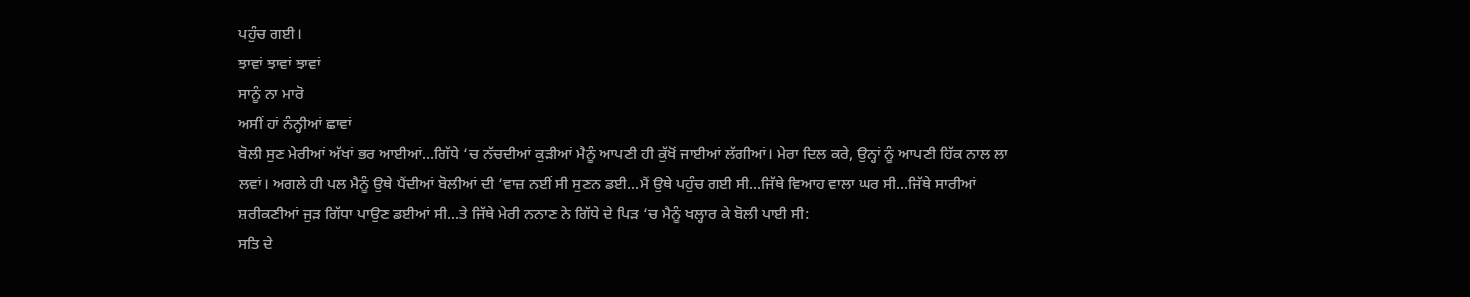ਪਹੁੰਚ ਗਈ।
ਝਾਵਾਂ ਝਾਵਾਂ ਝਾਵਾਂ
ਸਾਨੂੰ ਨਾ ਮਾਰੋ
ਅਸੀਂ ਹਾਂ ਨੰਨ੍ਹੀਆਂ ਛਾਵਾਂ
ਬੋਲੀ ਸੁਣ ਮੇਰੀਆਂ ਅੱਖਾਂ ਭਰ ਆਈਆਂ...ਗਿੱਧੇ ‘ਚ ਨੱਚਦੀਆਂ ਕੁੜੀਆਂ ਮੈਨੂੰ ਆਪਣੀ ਹੀ ਕੁੱਖੋਂ ਜਾਈਆਂ ਲੱਗੀਆਂ। ਮੇਰਾ ਦਿਲ ਕਰੇ, ਉਨ੍ਹਾਂ ਨੂੰ ਆਪਣੀ ਹਿੱਕ ਨਾਲ ਲਾ ਲਵਾਂ। ਅਗਲੇ ਹੀ ਪਲ ਮੈਨੂੰ ਉਥੇ ਪੈਂਦੀਆਂ ਬੋਲੀਆਂ ਦੀ ‘ਵਾਜ਼ ਨਈਂ ਸੀ ਸੁਣਨ ਡਈ...ਮੈਂ ਉਥੇ ਪਹੁੰਚ ਗਈ ਸੀ...ਜਿੱਥੇ ਵਿਆਹ ਵਾਲਾ ਘਰ ਸੀ...ਜਿੱਥੇ ਸਾਰੀਆਂ ਸ਼ਰੀਕਣੀਆਂ ਜੁੜ ਗਿੱਧਾ ਪਾਉਣ ਡਈਆਂ ਸੀ...ਤੇ ਜਿੱਥੇ ਮੇਰੀ ਨਨਾਣ ਨੇ ਗਿੱਧੇ ਦੇ ਪਿੜ ‘ਚ ਮੈਨੂੰ ਖਲ੍ਹਾਰ ਕੇ ਬੋਲੀ ਪਾਈ ਸੀ:
ਸਤਿ ਦੇ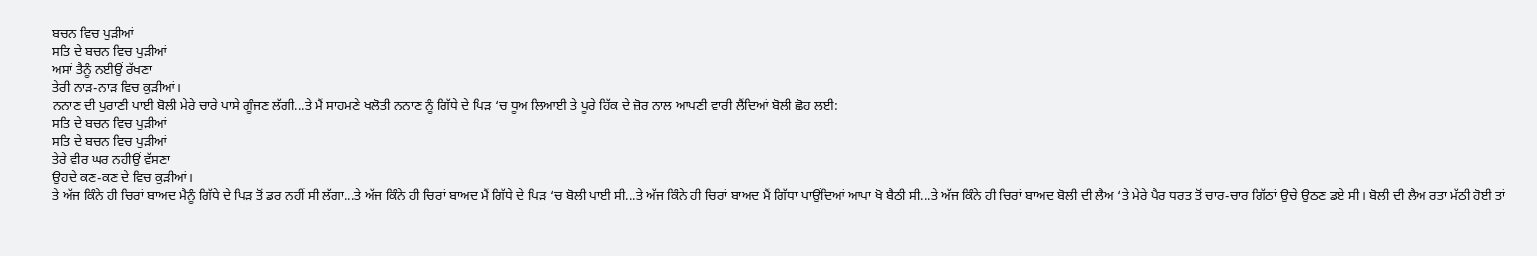ਬਚਨ ਵਿਚ ਪੁੜੀਆਂ
ਸਤਿ ਦੇ ਬਚਨ ਵਿਚ ਪੁੜੀਆਂ
ਅਸਾਂ ਤੈਨੂੰ ਨਈਉਂ ਰੱਖਣਾ
ਤੇਰੀ ਨਾੜ-ਨਾੜ ਵਿਚ ਕੁੜੀਆਂ।
ਨਨਾਣ ਦੀ ਪੁਰਾਣੀ ਪਾਈ ਬੋਲੀ ਮੇਰੇ ਚਾਰੇ ਪਾਸੇ ਗੂੰਜਣ ਲੱਗੀ...ਤੇ ਮੈਂ ਸਾਹਮਣੇ ਖਲੋਤੀ ਨਨਾਣ ਨੂੰ ਗਿੱਧੇ ਦੇ ਪਿੜ ‘ਚ ਧੂਅ ਲਿਆਈ ਤੇ ਪੂਰੇ ਹਿੱਕ ਦੇ ਜ਼ੋਰ ਨਾਲ ਆਪਣੀ ਵਾਰੀ ਲੈਂਦਿਆਂ ਬੋਲੀ ਛੋਹ ਲਈ:
ਸਤਿ ਦੇ ਬਚਨ ਵਿਚ ਪੁੜੀਆਂ
ਸਤਿ ਦੇ ਬਚਨ ਵਿਚ ਪੁੜੀਆਂ
ਤੇਰੇ ਵੀਰ ਘਰ ਨਹੀਉਂ ਵੱਸਣਾ
ਉਹਦੇ ਕਣ-ਕਣ ਦੇ ਵਿਚ ਕੁੜੀਆਂ।
ਤੇ ਅੱਜ ਕਿੰਨੇ ਹੀ ਚਿਰਾਂ ਬਾਅਦ ਮੈਨੂੰ ਗਿੱਧੇ ਦੇ ਪਿੜ ਤੋਂ ਡਰ ਨਹੀਂ ਸੀ ਲੱਗਾ...ਤੇ ਅੱਜ ਕਿੰਨੇ ਹੀ ਚਿਰਾਂ ਬਾਅਦ ਮੈਂ ਗਿੱਧੇ ਦੇ ਪਿੜ ‘ਚ ਬੋਲੀ ਪਾਈ ਸੀ...ਤੇ ਅੱਜ ਕਿੰਨੇ ਹੀ ਚਿਰਾਂ ਬਾਅਦ ਮੈਂ ਗਿੱਧਾ ਪਾਉਂਦਿਆਂ ਆਪਾ ਖੋ ਬੈਠੀ ਸੀ...ਤੇ ਅੱਜ ਕਿੰਨੇ ਹੀ ਚਿਰਾਂ ਬਾਅਦ ਬੋਲੀ ਦੀ ਲੈਅ ‘ਤੇ ਮੇਰੇ ਪੈਰ ਧਰਤ ਤੋਂ ਚਾਰ-ਚਾਰ ਗਿੱਠਾਂ ਉਚੇ ਉਠਣ ਡਏ ਸੀ। ਬੋਲੀ ਦੀ ਲੈਅ ਰਤਾ ਮੱਠੀ ਹੋਈ ਤਾਂ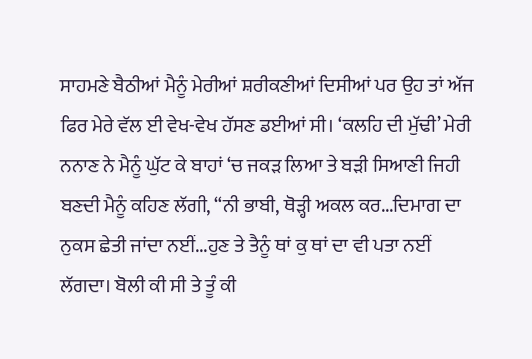ਸਾਹਮਣੇ ਬੈਠੀਆਂ ਮੈਨੂੰ ਮੇਰੀਆਂ ਸ਼ਰੀਕਣੀਆਂ ਦਿਸੀਆਂ ਪਰ ਉਹ ਤਾਂ ਅੱਜ ਫਿਰ ਮੇਰੇ ਵੱਲ ਈ ਵੇਖ-ਵੇਖ ਹੱਸਣ ਡਈਆਂ ਸੀ। ‘ਕਲਹਿ ਦੀ ਮੁੱਢੀ’ ਮੇਰੀ ਨਨਾਣ ਨੇ ਮੈਨੂੰ ਘੁੱਟ ਕੇ ਬਾਹਾਂ ‘ਚ ਜਕੜ ਲਿਆ ਤੇ ਬੜੀ ਸਿਆਣੀ ਜਿਹੀ ਬਣਦੀ ਮੈਨੂੰ ਕਹਿਣ ਲੱਗੀ, “ਨੀ ਭਾਬੀ, ਥੋੜ੍ਹੀ ਅਕਲ ਕਰ...ਦਿਮਾਗ ਦਾ ਨੁਕਸ ਛੇਤੀ ਜਾਂਦਾ ਨਈਂ...ਹੁਣ ਤੇ ਤੈਨੂੰ ਥਾਂ ਕੁ ਥਾਂ ਦਾ ਵੀ ਪਤਾ ਨਈਂ ਲੱਗਦਾ। ਬੋਲੀ ਕੀ ਸੀ ਤੇ ਤੂੰ ਕੀ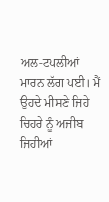ਅਲ-ਟਪਲੀਆਂ ਮਾਰਨ ਲੱਗ ਪਈ। ਮੈਂ ਉਹਦੇ ਮੀਸਣੇ ਜਿਹੇ ਚਿਹਰੇ ਨੂੰ ਅਜੀਬ ਜਿਹੀਆਂ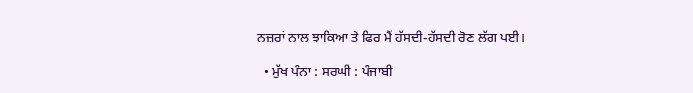ਨਜ਼ਰਾਂ ਨਾਲ ਝਾਕਿਆ ਤੇ ਫਿਰ ਮੈਂ ਹੱਸਦੀ-ਹੱਸਦੀ ਰੋਣ ਲੱਗ ਪਈ।

  • ਮੁੱਖ ਪੰਨਾ : ਸਰਘੀ : ਪੰਜਾਬੀ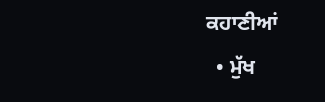ਕਹਾਣੀਆਂ
  • ਮੁੱਖ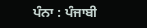ਪੰਨਾ : ਪੰਜਾਬੀ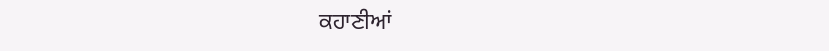ਕਹਾਣੀਆਂ